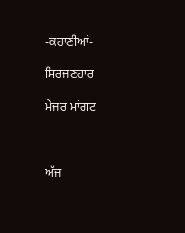-ਕਹਾਣੀਆਂ-

ਸਿਰਜਣਹਾਰ

ਮੇਜਰ ਮਾਂਗਟ



ਅੱਜ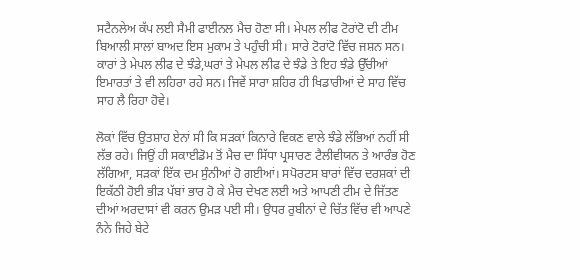ਸਟੈਨਲੇਅ ਕੱਪ ਲਈ ਸੈਮੀ ਫਾਈਨਲ ਮੈਚ ਹੋਣਾ ਸੀ। ਮੇਪਲ ਲੀਫ ਟੋਰਾਂਟੋ ਦੀ ਟੀਮ ਬਿਆਲੀ ਸਾਲਾਂ ਬਾਅਦ ਇਸ ਮੁਕਾਮ ਤੇ ਪਹੁੰਚੀ ਸੀ। ਸਾਰੇ ਟੋਰਾਂਟੋ ਵਿੱਚ ਜਸ਼ਨ ਸਨ। ਕਾਰਾਂ ਤੇ ਮੇਪਲ ਲੀਫ ਦੇ ਝੰਡੇ,ਘਰਾਂ ਤੇ ਮੇਪਲ ਲੀਫ ਦੇ ਝੰਡੇ ਤੇ ਇਹ ਝੰਡੇ ਉੱਚੀਆਂ ਇਮਾਰਤਾਂ ਤੇ ਵੀ ਲਹਿਰਾ ਰਹੇ ਸਨ। ਜਿਵੇਂ ਸਾਰਾ ਸ਼ਹਿਰ ਹੀ ਖਿਡਾਰੀਆਂ ਦੇ ਸਾਹ ਵਿੱਚ ਸਾਹ ਲੈ ਰਿਹਾ ਹੋਵੇ।

ਲੋਕਾਂ ਵਿੱਚ ਉਤਸ਼ਾਹ ਏਨਾਂ ਸੀ ਕਿ ਸੜਕਾਂ ਕਿਨਾਰੇ ਵਿਕਣ ਵਾਲੇ ਝੰਡੇ ਲੱਭਿਆਂ ਨਹੀਂ ਸੀ ਲੱਭ ਰਹੇ। ਜਿਉਂ ਹੀ ਸਕਾਈਡੋਮ ਤੋਂ ਮੈਚ ਦਾ ਸਿੱਧਾ ਪ੍ਰਸਾਰਣ ਟੈਲੀਵੀਯਨ ਤੇ ਆਰੰਭ ਹੋਣ ਲੱਗਿਆ, ਸੜਕਾਂ ਇੱਕ ਦਮ ਸੁੰਨੀਆਂ ਹੋ ਗਈਆਂ। ਸਪੋਰਟਸ ਬਾਰਾਂ ਵਿੱਚ ਦਰਸ਼ਕਾਂ ਦੀ ਇਕੱਠੀ ਹੋਈ ਭੀੜ ਪੱਬਾਂ ਭਾਰ ਹੋ ਕੇ ਮੈਚ ਦੇਖਣ ਲਈ ਅਤੇ ਆਪਣੀ ਟੀਮ ਦੇ ਜਿੱਤਣ ਦੀਆਂ ਅਰਦਾਸਾਂ ਵੀ ਕਰਨ ਉਮੜ ਪਈ ਸੀ। ਉਧਰ ਰੁਬੀਨਾਂ ਦੇ ਚਿੱਤ ਵਿੱਚ ਵੀ ਆਪਣੇ ਨੰਨੇ ਜਿਹੇ ਬੇਟੇ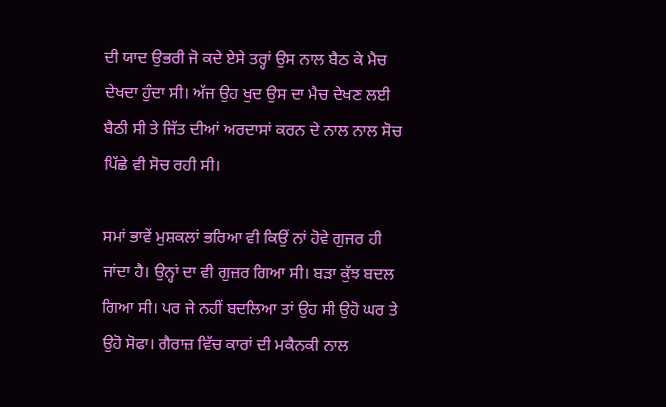ਦੀ ਯਾਦ ਉਭਰੀ ਜੋ ਕਦੇ ਏਸੇ ਤਰ੍ਹਾਂ ਉਸ ਨਾਲ ਬੈਠ ਕੇ ਮੈਚ ਦੇਖਦਾ ਹੁੰਦਾ ਸੀ। ਅੱਜ ਉਹ ਖੁਦ ਉਸ ਦਾ ਮੈਚ ਦੇਖਣ ਲਈ ਬੈਠੀ ਸੀ ਤੇ ਜਿੱਤ ਦੀਆਂ ਅਰਦਾਸਾਂ ਕਰਨ ਦੇ ਨਾਲ ਨਾਲ ਸੋਚ ਪਿੱਛੇ ਵੀ ਸੋਚ ਰਹੀ ਸੀ।

ਸਮਾਂ ਭਾਵੇਂ ਮੁਸ਼ਕਲਾਂ ਭਰਿਆ ਵੀ ਕਿਉਂ ਨਾਂ ਹੋਵੇ ਗੁਜਰ ਹੀ ਜਾਂਦਾ ਹੈ। ਉਨ੍ਹਾਂ ਦਾ ਵੀ ਗੁਜ਼ਰ ਗਿਆ ਸੀ। ਬੜਾ ਕੁੱਝ ਬਦਲ ਗਿਆ ਸੀ। ਪਰ ਜੇ ਨਹੀਂ ਬਦਲਿਆ ਤਾਂ ਉਹ ਸੀ ਉਹੋ ਘਰ ਤੇ ਉਹੋ ਸੋਫਾ। ਗੈਰਾਜ਼ ਵਿੱਚ ਕਾਰਾਂ ਦੀ ਮਕੈਨਕੀ ਨਾਲ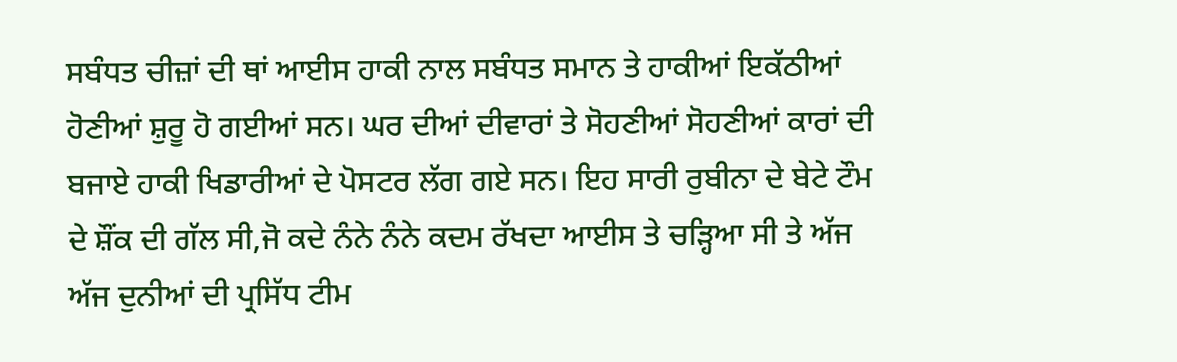ਸਬੰਧਤ ਚੀਜ਼ਾਂ ਦੀ ਥਾਂ ਆਈਸ ਹਾਕੀ ਨਾਲ ਸਬੰਧਤ ਸਮਾਨ ਤੇ ਹਾਕੀਆਂ ਇਕੱਠੀਆਂ ਹੋਣੀਆਂ ਸ਼ੁਰੂ ਹੋ ਗਈਆਂ ਸਨ। ਘਰ ਦੀਆਂ ਦੀਵਾਰਾਂ ਤੇ ਸੋਹਣੀਆਂ ਸੋਹਣੀਆਂ ਕਾਰਾਂ ਦੀ ਬਜਾਏ ਹਾਕੀ ਖਿਡਾਰੀਆਂ ਦੇ ਪੋਸਟਰ ਲੱਗ ਗਏ ਸਨ। ਇਹ ਸਾਰੀ ਰੁਬੀਨਾ ਦੇ ਬੇਟੇ ਟੌਮ ਦੇ ਸ਼ੌਂਕ ਦੀ ਗੱਲ ਸੀ,ਜੋ ਕਦੇ ਨੰਨੇ ਨੰਨੇ ਕਦਮ ਰੱਖਦਾ ਆਈਸ ਤੇ ਚੜ੍ਹਿਆ ਸੀ ਤੇ ਅੱਜ ਅੱਜ ਦੁਨੀਆਂ ਦੀ ਪ੍ਰਸਿੱਧ ਟੀਮ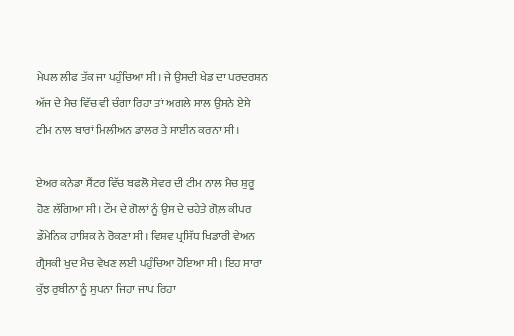ਮੇਪਲ ਲੀਫ ਤੱਕ ਜਾ ਪਹੁੰਚਿਆ ਸੀ। ਜੇ ਉਸਦੀ ਖੇਡ ਦਾ ਪਰਦਰਸ਼ਨ ਅੱਜ ਦੇ ਮੈਚ ਵਿੱਚ ਵੀ ਚੰਗਾ ਰਿਹਾ ਤਾਂ ਅਗਲੇ ਸਾਲ ਉਸਨੇ ਏਸੇ ਟੀਮ ਨਾਲ ਬਾਰਾਂ ਮਿਲੀਅਨ ਡਾਲਰ ਤੇ ਸਾਈਨ ਕਰਨਾ ਸੀ।

ਏਅਰ ਕਨੇਡਾ ਸੈਂਟਰ ਵਿੱਚ ਬਫਲੋ ਸੇਵਰ ਦੀ ਟੀਮ ਨਾਲ ਮੈਚ ਸ਼ੁਰੂ ਹੋਣ ਲੱਗਿਆ ਸੀ। ਟੌਮ ਦੇ ਗੋਲਾਂ ਨੂੰ ਉਸ ਦੇ ਚਹੇਤੇ ਗੋਲ਼ ਕੀਪਰ ਡੌਮੇਨਿਕ ਹਾਸ਼ਿਕ ਨੇ ਰੋਕਣਾ ਸੀ। ਵਿਸ਼ਵ ਪ੍ਰਸਿੱਧ ਖਿਡਾਰੀ ਵੇਅਨ ਗ੍ਰੈਸਕੀ ਖੁਦ ਮੈਚ ਵੇਖਣ ਲਈ ਪਹੁੰਚਿਆ ਹੋਇਆ ਸੀ। ਇਹ ਸਾਰਾ ਕੁੱਝ ਰੁਬੀਨਾ ਨੂੰ ਸੁਪਨਾ ਜਿਹਾ ਜਾਪ ਰਿਹਾ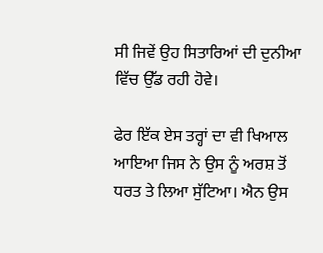ਸੀ ਜਿਵੇਂ ਉਹ ਸਿਤਾਰਿਆਂ ਦੀ ਦੁਨੀਆ ਵਿੱਚ ਉੱਡ ਰਹੀ ਹੋਵੇ।

ਫੇਰ ਇੱਕ ਏਸ ਤਰ੍ਹਾਂ ਦਾ ਵੀ ਖਿਆਲ ਆਇਆ ਜਿਸ ਨੇ ਉਸ ਨੂੰ ਅਰਸ਼ ਤੋਂ ਧਰਤ ਤੇ ਲਿਆ ਸੁੱਟਿਆ। ਐਨ ਉਸ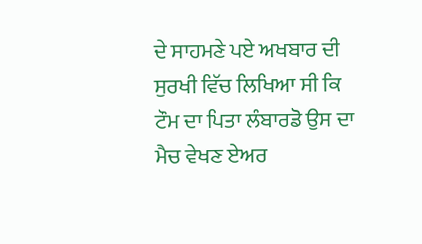ਦੇ ਸਾਹਮਣੇ ਪਏ ਅਖਬਾਰ ਦੀ ਸੁਰਖੀ ਵਿੱਚ ਲਿਖਿਆ ਸੀ ਕਿ ਟੌਮ ਦਾ ਪਿਤਾ ਲੰਬਾਰਡੋ ਉਸ ਦਾ ਮੈਚ ਵੇਖਣ ਏਅਰ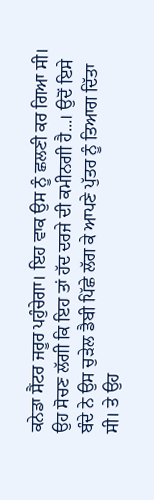ਕਨੇਡਾ ਸੈਂਟਰ ਜਰੂਰ ਪਹੁੰਚੇਗਾ। ਇਹ ਵਾਕ ਉਸ ਨੂੰ ਛਲਣੀ ਕਰ ਗਿਆ ਸੀ। ਉਹ ਸੋਚਣ ਲੱਗੀ ਕਿ ਇਹ ਤਾਂ ਹੱਦ ਦਰਜੇ ਦੀ ਕਮੀਨਗੀ ਹੈ...। ਉਦੋਂ ਇਸੇ ਬੰਦੇ ਨੇ ਉਸ ਚੁੜੇਲ ਡੈਬੀ ਪਿੱਛੇ ਲੱਗ ਕੇ ਆਪਣੇ ਪੁੱਤਰ ਨੂੰ ਤਿਆਗ ਦਿੱਤਾ ਸੀ। ਤੇ ਉਹ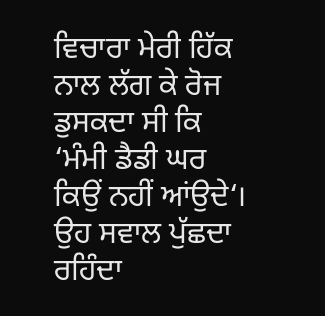ਵਿਚਾਰਾ ਮੇਰੀ ਹਿੱਕ ਨਾਲ ਲੱਗ ਕੇ ਰੋਜ ਡੁਸਕਦਾ ਸੀ ਕਿ ‘ਮੰਮੀ ਡੈਡੀ ਘਰ ਕਿਉਂ ਨਹੀਂ ਆਂਉਦੇ‘। ਉਹ ਸਵਾਲ ਪੁੱਛਦਾ ਰਹਿੰਦਾ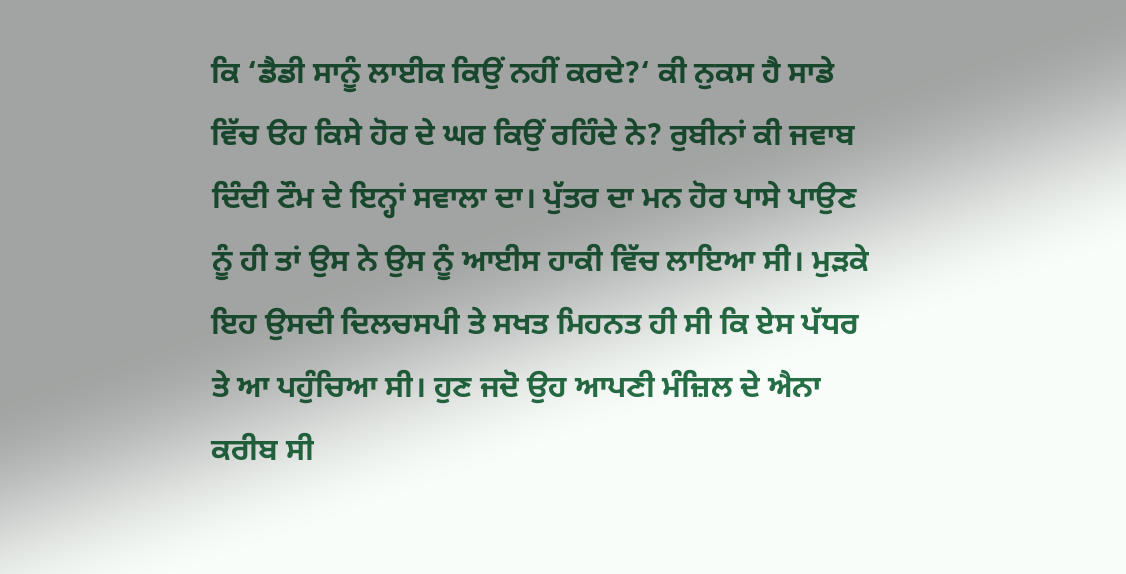ਕਿ ‘ਡੈਡੀ ਸਾਨੂੰ ਲਾਈਕ ਕਿਉਂ ਨਹੀਂ ਕਰਦੇ?‘ ਕੀ ਨੁਕਸ ਹੈ ਸਾਡੇ ਵਿੱਚ ੳਹ ਕਿਸੇ ਹੋਰ ਦੇ ਘਰ ਕਿਉਂ ਰਹਿੰਦੇ ਨੇ? ਰੁਬੀਨਾਂ ਕੀ ਜਵਾਬ ਦਿੰਦੀ ਟੌਮ ਦੇ ਇਨ੍ਹਾਂ ਸਵਾਲਾ ਦਾ। ਪੁੱਤਰ ਦਾ ਮਨ ਹੋਰ ਪਾਸੇ ਪਾਉਣ ਨੂੰ ਹੀ ਤਾਂ ਉਸ ਨੇ ਉਸ ਨੂੰ ਆਈਸ ਹਾਕੀ ਵਿੱਚ ਲਾਇਆ ਸੀ। ਮੁੜਕੇ ਇਹ ਉਸਦੀ ਦਿਲਚਸਪੀ ਤੇ ਸਖਤ ਮਿਹਨਤ ਹੀ ਸੀ ਕਿ ਏਸ ਪੱਧਰ ਤੇ ਆ ਪਹੁੰਚਿਆ ਸੀ। ਹੁਣ ਜਦੋ ਉਹ ਆਪਣੀ ਮੰਜ਼ਿਲ ਦੇ ਐਨਾ ਕਰੀਬ ਸੀ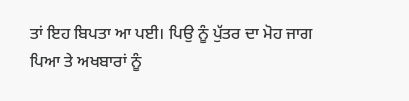ਤਾਂ ਇਹ ਬਿਪਤਾ ਆ ਪਈ। ਪਿਉ ਨੂੰ ਪੁੱਤਰ ਦਾ ਮੋਹ ਜਾਗ ਪਿਆ ਤੇ ਅਖਬਾਰਾਂ ਨੂੰ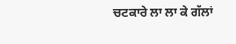ਚਟਕਾਰੇ ਲਾ ਲਾ ਕੇ ਗੱਲਾਂ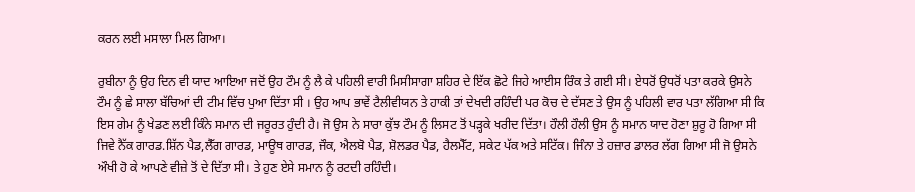ਕਰਨ ਲਈ ਮਸਾਲਾ ਮਿਲ ਗਿਆ।

ਰੁਬੀਨਾ ਨੂੰ ਉਹ ਦਿਨ ਵੀ ਯਾਦ ਆਇਆ ਜਦੋਂ ਉਹ ਟੌਮ ਨੂੰ ਲੈ ਕੇ ਪਹਿਲੀ ਵਾਰੀ ਮਿਸੀਸਾਗਾ ਸ਼ਹਿਰ ਦੇ ਇੱਕ ਛੋਟੇ ਜਿਹੇ ਆਈਸ ਰਿੰਕ ਤੇ ਗਈ ਸੀ। ਏਧਰੋਂ ਉਧਰੋਂ ਪਤਾ ਕਰਕੇ ਉਸਨੇ ਟੌਮ ਨੂੰ ਛੇ ਸਾਲਾ ਬੱਚਿਆਂ ਦੀ ਟੀਮ ਵਿੱਚ ਪੁਆ ਦਿੱਤਾ ਸੀ । ਉਹ ਆਪ ਭਾਵੇਂ ਟੈਲੀਵੀਯਨ ਤੇ ਹਾਕੀ ਤਾਂ ਦੇਖਦੀ ਰਹਿੰਦੀ ਪਰ ਕੋਚ ਦੇ ਦੱਸਣ ਤੇ ਉਸ ਨੂੰ ਪਹਿਲੀ ਵਾਰ ਪਤਾ ਲੱਗਿਆ ਸੀ ਕਿ ਇਸ ਗੇਮ ਨੂੰ ਖੇਡਣ ਲਈ ਕਿੰਨੇ ਸਮਾਨ ਦੀ ਜਰੂਰਤ ਹੁੰਦੀ ਹੈ। ਜੋ ਉਸ ਨੇ ਸਾਰਾ ਕੁੱਝ ਟੌਮ ਨੂੰ ਲਿਸਟ ਤੋਂ ਪੜ੍ਹਕੇ ਖਰੀਦ ਦਿੱਤਾ। ਹੌਲੀ ਹੌਲੀ ਉਸ ਨੂੰ ਸਮਾਨ ਯਾਦ ਹੋਣਾ ਸ਼ੁਰੂ ਹੋ ਗਿਆ ਸੀ ਜਿਵੇ ਨੈੱਕ ਗਾਰਡ.ਸ਼ਿੱਨ ਪੈਡ,ਲੈੱਗ ਗਾਰਡ, ਮਾਊਥ ਗਾਰਡ, ਜੌਕ, ਐਲਬੋ ਪੈਡ, ਸ਼ੋਲਡਰ ਪੈਡ, ਹੈਲਮੈੱਟ, ਸਕੇਟ ਪੱਕ ਅਤੇ ਸਟਿੱਕ। ਜਿੰਨਾ ਤੇ ਹਜ਼ਾਰ ਡਾਲਰ ਲੱਗ ਗਿਆ ਸੀ ਜੋ ਉਸਨੇ ਔਖੀ ਹੋ ਕੇ ਆਪਣੇ ਵੀਜ਼ੇ ਤੋਂ ਦੇ ਦਿੱਤਾ ਸੀ। ਤੇ ਹੁਣ ਏਸੇ ਸਮਾਨ ਨੂੰ ਰਟਦੀ ਰਹਿੰਦੀ।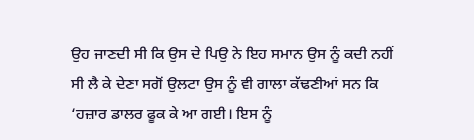ਉਹ ਜਾਣਦੀ ਸੀ ਕਿ ਉਸ ਦੇ ਪਿਉ ਨੇ ਇਹ ਸਮਾਨ ਉਸ ਨੂੰ ਕਦੀ ਨਹੀਂ ਸੀ ਲੈ ਕੇ ਦੇਣਾ ਸਗੋਂ ਉਲਟਾ ਉਸ ਨੂੰ ਵੀ ਗਾਲਾ ਕੱਢਣੀਆਂ ਸਨ ਕਿ ‘ਹਜ਼ਾਰ ਡਾਲਰ ਫੂਕ ਕੇ ਆ ਗਈ। ਇਸ ਨੂੰ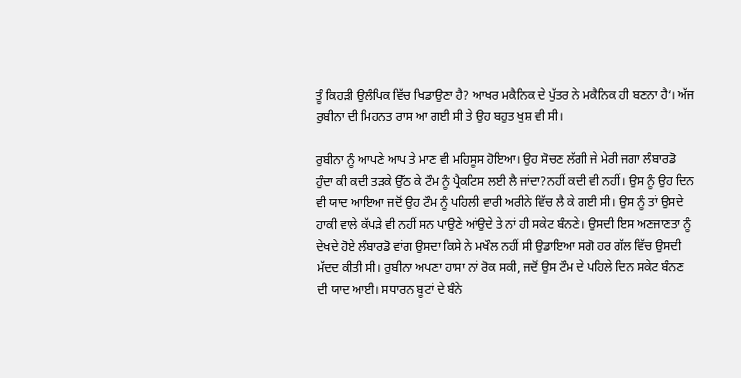ਤੂੰ ਕਿਹੜੀ ਉਲੰਪਿਕ ਵਿੱਚ ਖਿਡਾਉਣਾ ਹੈ? ਆਖਰ ਮਕੈਨਿਕ ਦੇ ਪੁੱਤਰ ਨੇ ਮਕੈਨਿਕ ਹੀ ਬਣਨਾ ਹੈ‘। ਅੱਜ ਰੁਬੀਨਾ ਦੀ ਮਿਹਨਤ ਰਾਸ ਆ ਗਈ ਸੀ ਤੇ ਉਹ ਬਹੁਤ ਖੁਸ਼ ਵੀ ਸੀ।

ਰੁਬੀਨਾ ਨੂੰ ਆਪਣੇ ਆਪ ਤੇ ਮਾਣ ਵੀ ਮਹਿਸੂਸ ਹੋਇਆ। ਉਹ ਸੋਚਣ ਲੱਗੀ ਜੇ ਮੇਰੀ ਜਗਾ ਲੰਬਾਰਡੋ ਹੁੰਦਾ ਕੀ ਕਦੀ ਤੜਕੇ ਉੱਠ ਕੇ ਟੌਮ ਨੂੰ ਪ੍ਰੈਕਟਿਸ ਲਈ ਲੈ ਜਾਂਦਾ?ਨਹੀਂ ਕਦੀ ਵੀ ਨਹੀਂ। ਉਸ ਨੂੰ ਉਹ ਦਿਨ ਵੀ ਯਾਦ ਆਇਆ ਜਦੋਂ ਉਹ ਟੌਮ ਨੂੰ ਪਹਿਲੀ ਵਾਰੀ ਅਰੀਨੇ ਵਿੱਚ ਲੈ ਕੇ ਗਈ ਸੀ। ਉਸ ਨੂੰ ਤਾਂ ਉਸਦੇ ਹਾਕੀ ਵਾਲੇ ਕੱਪੜੇ ਵੀ ਨਹੀਂ ਸਨ ਪਾਉਣੇ ਆਂਉਦੇ ਤੇ ਨਾਂ ਹੀ ਸਕੇਟ ਬੰਨਣੇ। ਉਸਦੀ ਇਸ ਅਣਜਾਣਤਾ ਨੂੰ ਦੇਖਦੇ ਹੋਏ ਲੰਬਾਰਡੋ ਵਾਂਗ ਉਸਦਾ ਕਿਸੇ ਨੇ ਮਖੌਲ ਨਹੀਂ ਸੀ ਉਡਾਇਆ ਸਗੋ ਹਰ ਗੱਲ ਵਿੱਚ ਉਸਦੀ ਮੱਦਦ ਕੀਤੀ ਸੀ। ਰੁਬੀਨਾ ਅਪਣਾ ਹਾਸਾ ਨਾਂ ਰੋਕ ਸਕੀ, ਜਦੋਂ ਉਸ ਟੌਮ ਦੇ ਪਹਿਲੇ ਦਿਨ ਸਕੇਟ ਬੰਨਣ ਦੀ ਯਾਦ ਆਈ। ਸਧਾਰਨ ਬੂਟਾਂ ਦੇ ਬੰਨੇ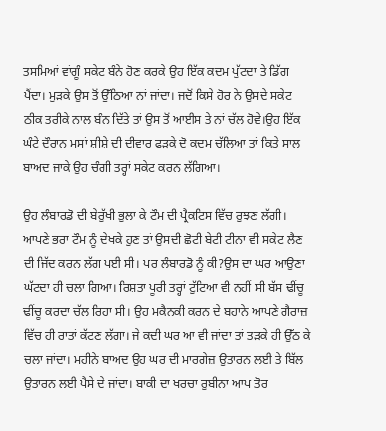ਤਸਮਿਆਂ ਵਾਂਗੂੰ ਸਕੇਟ ਬੰਨੇ ਹੋਣ ਕਰਕੇ ਉਹ ਇੱਕ ਕਦਮ ਪੁੱਟਦਾ ਤੇ ਡਿੱਗ ਪੈਂਦਾ। ਮੁੜਕੇ ਉਸ ਤੋਂ ਉੱਠਿਆ ਨਾਂ ਜਾਂਦਾ। ਜਦੋਂ ਕਿਸੇ ਹੋਰ ਨੇ ਉਸਦੇ ਸਕੇਟ ਠੀਕ ਤਰੀਕੇ ਨਾਲ ਬੰਨ ਦਿੱਤੇ ਤਾਂ ਉਸ ਤੋਂ ਆਈਸ ਤੇ ਨਾਂ ਚੱਲ ਹੋਵੇ।ਉਹ ਇੱਕ ਘੰਟੇ ਦੌਰਾਨ ਮਸਾਂ ਸ਼ੀਸ਼ੇ ਦੀ ਦੀਵਾਰ ਫੜਕੇ ਦੋ ਕਦਮ ਚੱਲਿਆ ਤਾਂ ਕਿਤੇ ਸਾਲ ਬਾਅਦ ਜਾਕੇ ਉਹ ਚੰਗੀ ਤਰ੍ਹਾਂ ਸਕੇਟ ਕਰਨ ਲੱਗਿਆ।

ਉਹ ਲੰਬਾਰਡੋ ਦੀ ਬੇਰੁੱਖੀ ਭੁਲਾ ਕੇ ਟੌਮ ਦੀ ਪ੍ਰੈਕਟਿਸ ਵਿੱਚ ਰੁਝਣ ਲੱਗੀ। ਆਪਣੇ ਭਰਾ ਟੌਮ ਨੂੰ ਦੇਖਕੇ ਹੁਣ ਤਾਂ ਉਸਦੀ ਛੋਟੀ ਬੇਟੀ ਟੀਨਾ ਵੀ ਸਕੇਟ ਲੈਣ ਦੀ ਜਿੱਦ ਕਰਨ ਲੱਗ ਪਈ ਸੀ। ਪਰ ਲੰਬਾਰਡੋ ਨੂੰ ਕੀ?ਉਸ ਦਾ ਘਰ ਆਉਣਾ ਘੱਟਦਾ ਹੀ ਚਲਾ ਗਿਆ। ਰਿਸ਼ਤਾ ਪੂਰੀ ਤਰ੍ਹਾਂ ਟੁੱਟਿਆ ਵੀ ਨਹੀਂ ਸੀ ਬੱਸ ਢੀਂਚੂ ਢੀਂਚੂ ਕਰਦਾ ਚੱਲ ਰਿਹਾ ਸੀ। ਉਹ ਮਕੈਨਕੀ ਕਰਨ ਦੇ ਬਹਾਨੇ ਆਪਣੇ ਗੈਰਾਜ਼ ਵਿੱਚ ਹੀ ਰਾਤਾਂ ਕੱਟਣ ਲੱਗਾ। ਜੇ ਕਦੀ ਘਰ ਆ ਵੀ ਜਾਂਦਾ ਤਾਂ ਤੜਕੇ ਹੀ ਉੱਠ ਕੇ ਚਲਾ ਜਾਂਦਾ। ਮਹੀਨੇ ਬਾਅਦ ਉਹ ਘਰ ਦੀ ਮਾਰਗੇਜ਼ ਉਤਾਰਨ ਲਈ ਤੇ ਬਿੱਲ ਉਤਾਰਨ ਲਈ ਪੈਸੇ ਦੇ ਜਾਂਦਾ। ਬਾਕੀ ਦਾ ਖਰਚਾ ਰੁਬੀਨਾ ਆਪ ਤੋਰ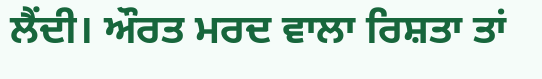ਲੈਂਦੀ। ਔਰਤ ਮਰਦ ਵਾਲਾ ਰਿਸ਼ਤਾ ਤਾਂ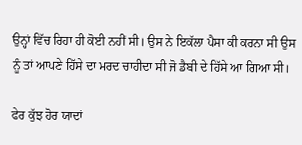ਉਨ੍ਹਾਂ ਵਿੱਚ ਰਿਹਾ ਹੀ ਕੋਈ ਨਹੀਂ ਸੀ। ਉਸ ਨੇ ਇਕੱਲਾ ਪੈਸਾ ਕੀ ਕਰਨਾ ਸੀ ਉਸ ਨੂੰ ਤਾਂ ਆਪਣੇ ਹਿੱਸੇ ਦਾ ਮਰਦ ਚਾਹੀਦਾ ਸੀ ਜੋ ਡੈਬੀ ਦੇ ਹਿੱਸੇ ਆ ਗਿਆ ਸੀ।

ਫੇਰ ਕੁੱਝ ਹੋਰ ਯਾਦਾਂ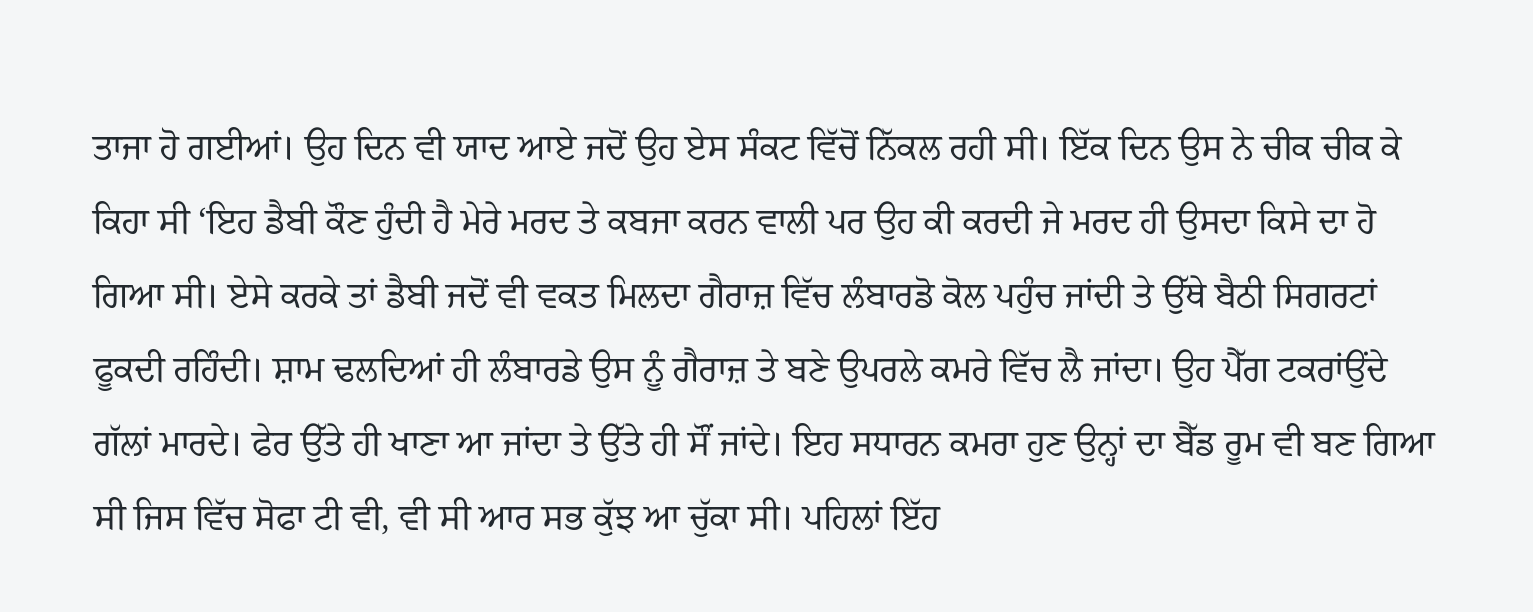ਤਾਜਾ ਹੋ ਗਈਆਂ। ਉਹ ਦਿਨ ਵੀ ਯਾਦ ਆਏ ਜਦੋਂ ਉਹ ਏਸ ਸੰਕਟ ਵਿੱਚੋਂ ਨਿੱਕਲ ਰਹੀ ਸੀ। ਇੱਕ ਦਿਨ ਉਸ ਨੇ ਚੀਕ ਚੀਕ ਕੇ ਕਿਹਾ ਸੀ ‘ਇਹ ਡੈਬੀ ਕੌਣ ਹੁੰਦੀ ਹੈ ਮੇਰੇ ਮਰਦ ਤੇ ਕਬਜਾ ਕਰਨ ਵਾਲੀ ਪਰ ਉਹ ਕੀ ਕਰਦੀ ਜੇ ਮਰਦ ਹੀ ਉਸਦਾ ਕਿਸੇ ਦਾ ਹੋ ਗਿਆ ਸੀ। ਏਸੇ ਕਰਕੇ ਤਾਂ ਡੈਬੀ ਜਦੋਂ ਵੀ ਵਕਤ ਮਿਲਦਾ ਗੈਰਾਜ਼ ਵਿੱਚ ਲੰਬਾਰਡੋ ਕੋਲ ਪਹੁੰਚ ਜਾਂਦੀ ਤੇ ਉੱਥੇ ਬੈਠੀ ਸਿਗਰਟਾਂ ਫੂਕਦੀ ਰਹਿੰਦੀ। ਸ਼ਾਮ ਢਲਦਿਆਂ ਹੀ ਲੰਬਾਰਡੇ ਉਸ ਨੂੰ ਗੈਰਾਜ਼ ਤੇ ਬਣੇ ਉਪਰਲੇ ਕਮਰੇ ਵਿੱਚ ਲੈ ਜਾਂਦਾ। ਉਹ ਪੈੱਗ ਟਕਰਾਂਉਂਦੇ ਗੱਲਾਂ ਮਾਰਦੇ। ਫੇਰ ਉੱਤੇ ਹੀ ਖਾਣਾ ਆ ਜਾਂਦਾ ਤੇ ਉੱਤੇ ਹੀ ਸੌਂ ਜਾਂਦੇ। ਇਹ ਸਧਾਰਨ ਕਮਰਾ ਹੁਣ ਉਨ੍ਹਾਂ ਦਾ ਬੈੱਡ ਰੂਮ ਵੀ ਬਣ ਗਿਆ ਸੀ ਜਿਸ ਵਿੱਚ ਸੋਫਾ ਟੀ ਵੀ, ਵੀ ਸੀ ਆਰ ਸਭ ਕੁੱਝ ਆ ਚੁੱਕਾ ਸੀ। ਪਹਿਲਾਂ ਇੱਹ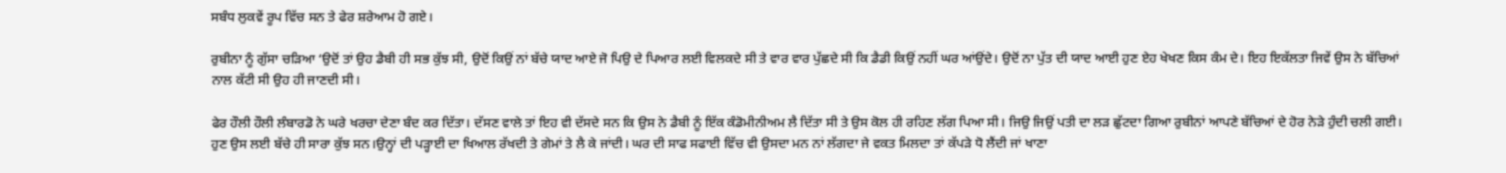ਸਬੰਧ ਲੁਕਵੇਂ ਰੂਪ ਵਿੱਚ ਸਨ ਤੇ ਫੇਰ ਸ਼ਰੇਆਮ ਹੋ ਗਏ।

ਰੁਬੀਨਾ ਨੂੰ ਗੁੱਸਾ ਚੜਿਆ ‘ਉਦੋਂ ਤਾਂ ਉਹ ਡੈਬੀ ਹੀ ਸਭ ਕੁੱਝ ਸੀ, ਉਦੋਂ ਕਿਉਂ ਨਾਂ ਬੱਚੇ ਯਾਦ ਆਏ ਜੋ ਪਿਉ ਦੇ ਪਿਆਰ ਲਈ ਵਿਲਕਦੇ ਸੀ ਤੇ ਵਾਰ ਵਾਰ ਪੁੱਛਦੇ ਸੀ ਕਿ ਡੈਡੀ ਕਿਉਂ ਨਹੀਂ ਘਰ ਆਂਉਂਦੇ। ਉਦੋਂ ਨਾ ਪੁੱਤ ਦੀ ਯਾਦ ਆਈ ਹੁਣ ਏਹ ਖੇਖਣ ਕਿਸ ਕੰਮ ਦੇ। ਇਹ ਇਕੱਲਤਾ ਜਿਵੇਂ ਉਸ ਨੇ ਬੱਚਿਆਂ ਨਾਲ ਕੱਟੀ ਸੀ ਉਹ ਹੀ ਜਾਣਦੀ ਸੀ।

ਫੇਰ ਹੌਲੀ ਹੌਲੀ ਲੰਬਾਰਡੋ ਨੇ ਘਰੇ ਖਰਚਾ ਦੇਣਾ ਬੰਦ ਕਰ ਦਿੱਤਾ। ਦੱਸਣ ਵਾਲੇ ਤਾਂ ਇਹ ਵੀ ਦੱਸਦੇ ਸਨ ਕਿ ਉਸ ਨੇ ਡੈਬੀ ਨੂੰ ਇੱਕ ਕੰਡੋਮੀਨੀਅਮ ਲੈ ਦਿੱਤਾ ਸੀ ਤੇ ਉਸ ਕੋਲ ਹੀ ਰਹਿਣ ਲੱਗ ਪਿਆ ਸੀ। ਜਿਉ ਜਿਉਂ ਪਤੀ ਦਾ ਲੜ ਛੁੱਟਦਾ ਗਿਆ ਰੁਬੀਨਾਂ ਆਪਣੇ ਬੱਚਿਆਂ ਦੇ ਹੋਰ ਨੇੜੇ ਹੁੰਦੀ ਚਲੀ ਗਈ। ਹੁਣ ਉਸ ਲਈ ਬੱਚੇ ਹੀ ਸਾਰਾ ਕੁੱਝ ਸਨ।ਉਨ੍ਹਾਂ ਦੀ ਪੜ੍ਹਾਈ ਦਾ ਖਿਆਲ ਰੱਖਦੀ ਤੇ ਗੇਮਾਂ ਤੇ ਲੈ ਕੇ ਜਾਂਦੀ। ਘਰ ਦੀ ਸਾਫ ਸਫਾਈ ਵਿੱਚ ਵੀ ਉਸਦਾ ਮਨ ਨਾਂ ਲੱਗਦਾ ਜੇ ਵਕਤ ਮਿਲਦਾ ਤਾਂ ਕੱਪੜੇ ਧੋ ਲੈਂਦੀ ਜਾਂ ਖਾਣਾ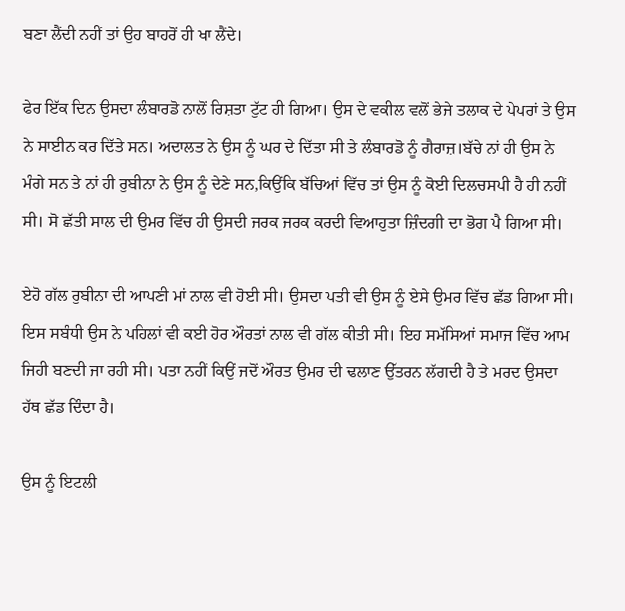ਬਣਾ ਲੈਂਦੀ ਨਹੀਂ ਤਾਂ ਉਹ ਬਾਹਰੋਂ ਹੀ ਖਾ ਲੈਂਦੇ।

ਫੇਰ ਇੱਕ ਦਿਨ ਉਸਦਾ ਲੰਬਾਰਡੋ ਨਾਲੋਂ ਰਿਸ਼ਤਾ ਟੁੱਟ ਹੀ ਗਿਆ। ਉਸ ਦੇ ਵਕੀਲ ਵਲੋਂ ਭੇਜੇ ਤਲਾਕ ਦੇ ਪੇਪਰਾਂ ਤੇ ਉਸ ਨੇ ਸਾਈਨ ਕਰ ਦਿੱਤੇ ਸਨ। ਅਦਾਲਤ ਨੇ ਉਸ ਨੂੰ ਘਰ ਦੇ ਦਿੱਤਾ ਸੀ ਤੇ ਲੰਬਾਰਡੋ ਨੂੰ ਗੈਰਾਜ਼।ਬੱਚੇ ਨਾਂ ਹੀ ਉਸ ਨੇ ਮੰਗੇ ਸਨ ਤੇ ਨਾਂ ਹੀ ਰੁਬੀਨਾ ਨੇ ਉਸ ਨੂੰ ਦੇਣੇ ਸਨ,ਕਿਉਂਕਿ ਬੱਚਿਆਂ ਵਿੱਚ ਤਾਂ ਉਸ ਨੂੰ ਕੋਈ ਦਿਲਚਸਪੀ ਹੈ ਹੀ ਨਹੀਂ ਸੀ। ਸੋ ਛੱਤੀ ਸਾਲ ਦੀ ਉਮਰ ਵਿੱਚ ਹੀ ਉਸਦੀ ਜਰਕ ਜਰਕ ਕਰਦੀ ਵਿਆਹੁਤਾ ਜ਼ਿੰਦਗੀ ਦਾ ਭੋਗ ਪੈ ਗਿਆ ਸੀ।

ਏਹੋ ਗੱਲ ਰੁਬੀਨਾ ਦੀ ਆਪਣੀ ਮਾਂ ਨਾਲ ਵੀ ਹੋਈ ਸੀ। ਉਸਦਾ ਪਤੀ ਵੀ ਉਸ ਨੂੰ ਏਸੇ ਉਮਰ ਵਿੱਚ ਛੱਡ ਗਿਆ ਸੀ। ਇਸ ਸਬੰਧੀ ਉਸ ਨੇ ਪਹਿਲਾਂ ਵੀ ਕਈ ਹੋਰ ਔਰਤਾਂ ਨਾਲ ਵੀ ਗੱਲ ਕੀਤੀ ਸੀ। ਇਹ ਸਮੱਸਿਆਂ ਸਮਾਜ ਵਿੱਚ ਆਮ ਜਿਹੀ ਬਣਦੀ ਜਾ ਰਹੀ ਸੀ। ਪਤਾ ਨਹੀਂ ਕਿਉਂ ਜਦੋਂ ਔਰਤ ਉਮਰ ਦੀ ਢਲਾਣ ਉੱਤਰਨ ਲੱਗਦੀ ਹੈ ਤੇ ਮਰਦ ਉਸਦਾ ਹੱਥ ਛੱਡ ਦਿੰਦਾ ਹੈ।

ਉਸ ਨੂੰ ਇਟਲੀ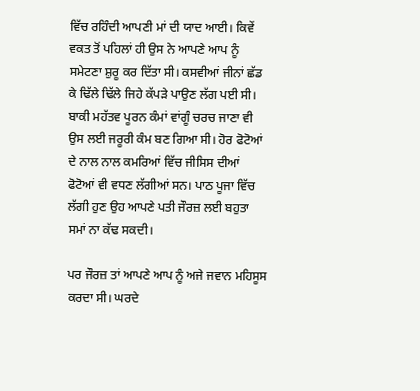ਵਿੱਚ ਰਹਿੰਦੀ ਆਪਣੀ ਮਾਂ ਦੀ ਯਾਦ ਆਈ। ਕਿਵੇਂ ਵਕਤ ਤੋਂ ਪਹਿਲਾਂ ਹੀ ਉਸ ਨੇ ਆਪਣੇ ਆਪ ਨੂੰ ਸਮੇਟਣਾ ਸ਼ੁਰੂ ਕਰ ਦਿੱਤਾ ਸੀ। ਕਸਵੀਆਂ ਜੀਨਾਂ ਛੱਡ ਕੇ ਢਿੱਲੇ ਢਿੱਲੇ ਜਿਹੇ ਕੱਪੜੇ ਪਾਉਣ ਲੱਗ ਪਈ ਸੀ। ਬਾਕੀ ਮਹੱਤਵ ਪੂਰਨ ਕੰਮਾਂ ਵਾਂਗੂੰ ਚਰਚ ਜਾਣਾ ਵੀ ਉਸ ਲਈ ਜਰੂਰੀ ਕੰਮ ਬਣ ਗਿਆ ਸੀ। ਹੋਰ ਫੋਟੋਆਂ ਦੇ ਨਾਲ ਨਾਲ ਕਮਰਿਆਂ ਵਿੱਚ ਜੀਸਿਸ ਦੀਆਂ ਫੋਟੋਆਂ ਵੀ ਵਧਣ ਲੱਗੀਆਂ ਸਨ। ਪਾਠ ਪੂਜਾ ਵਿੱਚ ਲੱਗੀ ਹੁਣ ਉਹ ਆਪਣੇ ਪਤੀ ਜੌਰਜ਼ ਲਈ ਬਹੁਤਾ ਸਮਾਂ ਨਾ ਕੱਢ ਸਕਦੀ।

ਪਰ ਜੌਰਜ਼ ਤਾਂ ਆਪਣੇ ਆਪ ਨੂੰ ਅਜੇ ਜਵਾਨ ਮਹਿਸੂਸ ਕਰਦਾ ਸੀ। ਘਰਦੇ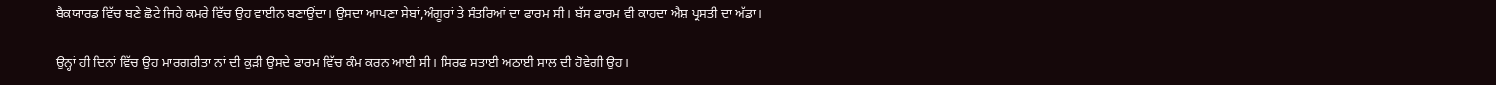ਬੈਕਯਾਰਡ ਵਿੱਚ ਬਣੇ ਛੋਟੇ ਜਿਹੇ ਕਮਰੇ ਵਿੱਚ ਉਹ ਵਾਈਨ ਬਣਾਉਂਦਾ। ਉਸਦਾ ਆਪਣਾ ਸੇਬਾਂ,ਅੰਗੂਰਾਂ ਤੇ ਸੰਤਰਿਆਂ ਦਾ ਫਾਰਮ ਸੀ। ਬੱਸ ਫਾਰਮ ਵੀ ਕਾਹਦਾ ਐਸ਼ ਪ੍ਰਸਤੀ ਦਾ ਅੱਡਾ।

ਉਨ੍ਹਾਂ ਹੀ ਦਿਨਾਂ ਵਿੱਚ ਉਹ ਮਾਰਗਰੀਤਾ ਨਾਂ ਦੀ ਕੁੜੀ ਉਸਦੇ ਫਾਰਮ ਵਿੱਚ ਕੰਮ ਕਰਨ ਆਈ ਸੀ। ਸਿਰਫ ਸਤਾਈ ਅਠਾਈ ਸਾਲ ਦੀ ਹੋਵੇਗੀ ਉਹ।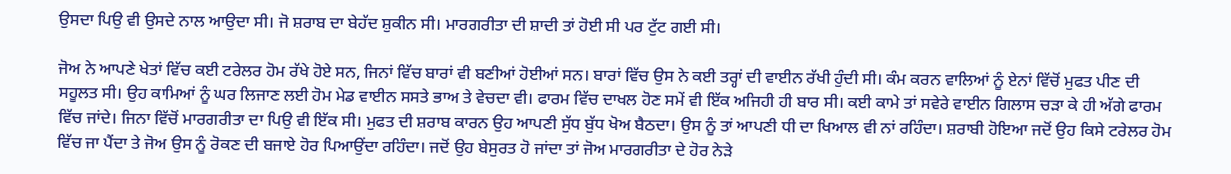ਉਸਦਾ ਪਿਉ ਵੀ ਉਸਦੇ ਨਾਲ ਆਉਦਾ ਸੀ। ਜੋ ਸ਼ਰਾਬ ਦਾ ਬੇਹੱਦ ਸ਼ੁਕੀਨ ਸੀ। ਮਾਰਗਰੀਤਾ ਦੀ ਸ਼ਾਦੀ ਤਾਂ ਹੋਈ ਸੀ ਪਰ ਟੁੱਟ ਗਈ ਸੀ।

ਜੋਅ ਨੇ ਆਪਣੇ ਖੇਤਾਂ ਵਿੱਚ ਕਈ ਟਰੇਲਰ ਹੋਮ ਰੱਖੇ ਹੋਏ ਸਨ, ਜਿਨਾਂ ਵਿੱਚ ਬਾਰਾਂ ਵੀ ਬਣੀਆਂ ਹੋਈਆਂ ਸਨ। ਬਾਰਾਂ ਵਿੱਚ ਉਸ ਨੇ ਕਈ ਤਰ੍ਹਾਂ ਦੀ ਵਾਈਨ ਰੱਖੀ ਹੁੰਦੀ ਸੀ। ਕੰਮ ਕਰਨ ਵਾਲਿਆਂ ਨੂੰ ਏਨਾਂ ਵਿੱਚੋਂ ਮੁਫਤ ਪੀਣ ਦੀ ਸਹੂਲਤ ਸੀ। ਉਹ ਕਾਮਿਆਂ ਨੂੰ ਘਰ ਲਿਜਾਣ ਲਈ ਹੋਮ ਮੇਡ ਵਾਈਨ ਸਸਤੇ ਭਾਅ ਤੇ ਵੇਚਦਾ ਵੀ। ਫਾਰਮ ਵਿੱਚ ਦਾਖਲ ਹੋਣ ਸਮੇਂ ਵੀ ਇੱਕ ਅਜਿਹੀ ਹੀ ਬਾਰ ਸੀ। ਕਈ ਕਾਮੇ ਤਾਂ ਸਵੇਰੇ ਵਾਈਨ ਗਿਲਾਸ ਚੜਾ ਕੇ ਹੀ ਅੱਗੇ ਫਾਰਮ ਵਿੱਚ ਜਾਂਦੇ। ਜਿਨਾ ਵਿੱਚੋਂ ਮਾਰਗਰੀਤਾ ਦਾ ਪਿਉ ਵੀ ਇੱਕ ਸੀ। ਮੁਫਤ ਦੀ ਸ਼ਰਾਬ ਕਾਰਨ ਉਹ ਆਪਣੀ ਸੁੱਧ ਬੁੱਧ ਖੋਅ ਬੈਠਦਾ। ਉਸ ਨੂੰ ਤਾਂ ਆਪਣੀ ਧੀ ਦਾ ਖਿਆਲ ਵੀ ਨਾਂ ਰਹਿੰਦਾ। ਸ਼ਰਾਬੀ ਹੋਇਆ ਜਦੋਂ ਉਹ ਕਿਸੇ ਟਰੇਲਰ ਹੋਮ ਵਿੱਚ ਜਾ ਪੈਂਦਾ ਤੇ ਜੋਅ ਉਸ ਨੂੰ ਰੋਕਣ ਦੀ ਬਜਾਏ ਹੋਰ ਪਿਆਉਂਦਾ ਰਹਿੰਦਾ। ਜਦੋਂ ਉਹ ਬੇਸੁਰਤ ਹੋ ਜਾਂਦਾ ਤਾਂ ਜੋਅ ਮਾਰਗਰੀਤਾ ਦੇ ਹੋਰ ਨੇੜੇ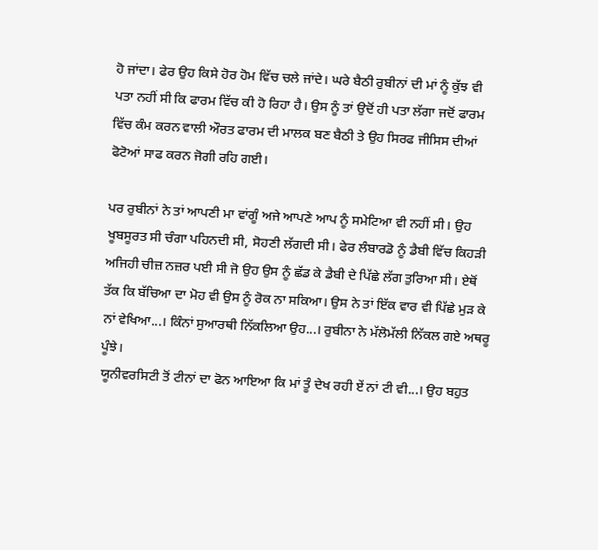ਹੋ ਜਾਂਦਾ। ਫੇਰ ਉਹ ਕਿਸੇ ਹੋਰ ਹੋਮ ਵਿੱਚ ਚਲੇ ਜਾਂਦੇ। ਘਰੇ ਬੈਠੀ ਰੁਬੀਨਾਂ ਦੀ ਮਾਂ ਨੂੰ ਕੁੱਝ ਵੀ ਪਤਾ ਨਹੀਂ ਸੀ ਕਿ ਫਾਰਮ ਵਿੱਚ ਕੀ ਹੋ ਰਿਹਾ ਹੈ। ਉਸ ਨੂੰ ਤਾਂ ਉਦੋਂ ਹੀ ਪਤਾ ਲੱਗਾ ਜਦੋਂ ਫਾਰਮ ਵਿੱਚ ਕੰਮ ਕਰਨ ਵਾਲੀ ਔਰਤ ਫਾਰਮ ਦੀ ਮਾਲਕ ਬਣ ਬੈਠੀ ਤੇ ਉਹ ਸਿਰਫ ਜੀਸਿਸ ਦੀਆਂ ਫੋਟੋਆਂ ਸਾਫ ਕਰਨ ਜੋਗੀ ਰਹਿ ਗਈ।

ਪਰ ਰੁਬੀਨਾਂ ਨੇ ਤਾਂ ਆਪਣੀ ਮਾ ਵਾਂਗੂੰ ਅਜੇ ਆਪਣੇ ਆਪ ਨੂੰ ਸਮੇਟਿਆ ਵੀ ਨਹੀਂ ਸੀ। ਉਹ ਖੂਬਸੂਰਤ ਸੀ ਚੰਗਾ ਪਹਿਨਦੀ ਸੀ, ਸੋਹਣੀ ਲੱਗਦੀ ਸੀ। ਫੇਰ ਲੰਬਾਰਡੋ ਨੂੰ ਡੈਬੀ ਵਿੱਚ ਕਿਹੜੀ ਅਜਿਹੀ ਚੀਜ਼ ਨਜ਼ਰ ਪਈ ਸੀ ਜੋ ਉਹ ਉਸ ਨੂੰ ਛੱਡ ਕੇ ਡੈਬੀ ਦੇ ਪਿੱਛੇ ਲੱਗ ਤੁਰਿਆ ਸੀ। ਏਥੋਂ ਤੱਕ ਕਿ ਬੱਚਿਆ ਦਾ ਮੋਹ ਵੀ ਉਸ ਨੂੰ ਰੋਕ ਨਾ ਸਕਿਆ। ਉਸ ਨੇ ਤਾਂ ਇੱਕ ਵਾਰ ਵੀ ਪਿੱਛੇ ਮੁੜ ਕੇ ਨਾਂ ਵੇਖਿਆ...। ਕਿੰਨਾਂ ਸੁਆਰਥੀ ਨਿੱਕਲਿਆ ਉਹ...। ਰੁਬੀਨਾ ਨੇ ਮੱਲੋਮੱਲੀ ਨਿੱਕਲ ਗਏ ਅਥਰੂ ਪੂੰਝੇ।
ਯੂਨੀਵਰਸਿਟੀ ਤੋਂ ਟੀਨਾਂ ਦਾ ਫੋਨ ਆਇਆ ਕਿ ਮਾਂ ਤੂੰ ਦੇਖ ਰਹੀ ਏਂ ਨਾਂ ਟੀ ਵੀ...। ਉਹ ਬਹੁਤ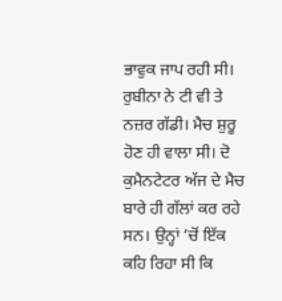ਭਾਵੁਕ ਜਾਪ ਰਹੀ ਸੀ। ਰੁਬੀਨਾ ਨੇ ਟੀ ਵੀ ਤੇ ਨਜ਼ਰ ਗੱਡੀ। ਮੈਚ ਸ਼ੁਰੂ ਹੋਣ ਹੀ ਵਾਲਾ ਸੀ। ਦੋ ਕੁਮੈਨਟੇਟਰ ਅੱਜ ਦੇ ਮੈਚ ਬਾਰੇ ਹੀ ਗੱਲਾਂ ਕਰ ਰਹੇ ਸਨ। ਉਨ੍ਹਾਂ ‘ਚੋਂ ਇੱਕ ਕਹਿ ਰਿਹਾ ਸੀ ਕਿ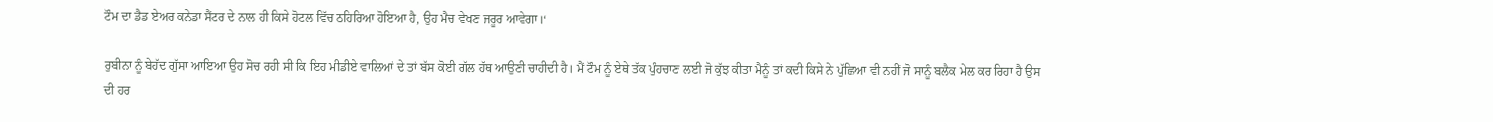ਟੌਮ ਦਾ ਡੈਡ ਏਅਰ ਕਨੇਡਾ ਸੈਂਟਰ ਦੇ ਨਾਲ ਹੀ ਕਿਸੇ ਹੋਟਲ ਵਿੱਚ ਠਹਿਰਿਆ ਹੋਇਆ ਹੈ, ਉਹ ਮੈਚ ਵੇਖਣ ਜਰੂਰ ਆਵੇਗਾ।‘

ਰੁਬੀਨਾ ਨੂੰ ਬੇਹੱਦ ਗੁੱਸਾ ਆਇਆ ਉਹ ਸੋਚ ਰਹੀ ਸੀ ਕਿ ਇਹ ਮੀਡੀਏ ਵਾਲਿਆਂ ਦੇ ਤਾਂ ਬੱਸ ਕੋਈ ਗੱਲ ਹੱਥ ਆਉਣੀ ਚਾਹੀਦੀ ਹੈ। ਮੈਂ ਟੌਮ ਨੂੰ ਏਥੇ ਤੱਕ ਪੁੰਹਚਾਣ ਲਈ ਜੋ ਕੁੱਝ ਕੀਤਾ ਮੈਨੂੰ ਤਾਂ ਕਦੀ ਕਿਸੇ ਨੇ ਪੁੱਛਿਆ ਵੀ ਨਹੀਂ ਜੋ ਸਾਨੂੰ ਬਲੈਕ ਮੇਲ ਕਰ ਰਿਹਾ ਹੈ ਉਸ ਦੀ ਹਰ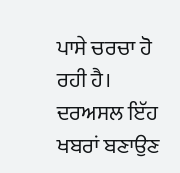ਪਾਸੇ ਚਰਚਾ ਹੋ ਰਹੀ ਹੈ। ਦਰਅਸਲ ਇੱਹ ਖਬਰਾਂ ਬਣਾਉਣ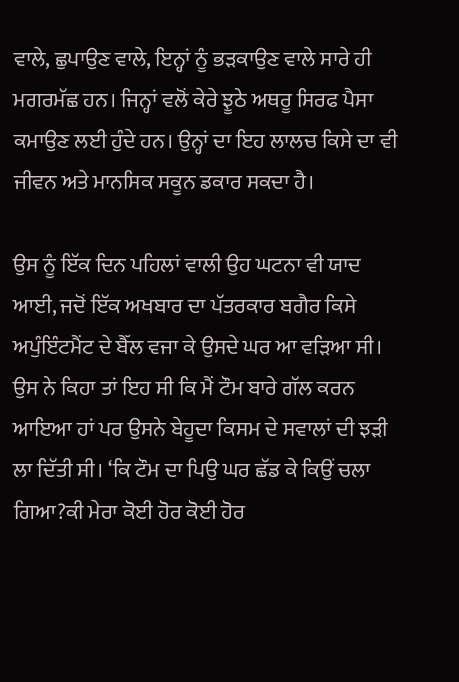ਵਾਲੇ, ਛੁਪਾਉਣ ਵਾਲੇ, ਇਨ੍ਹਾਂ ਨੂੰ ਭੜਕਾਉਣ ਵਾਲੇ ਸਾਰੇ ਹੀ ਮਗਰਮੱਛ ਹਨ। ਜਿਨ੍ਹਾਂ ਵਲੋਂ ਕੇਰੇ ਝੂਠੇ ਅਥਰੂ ਸਿਰਫ ਪੈਸਾ ਕਮਾਉਣ ਲਈ ਹੁੰਦੇ ਹਨ। ਉਨ੍ਹਾਂ ਦਾ ਇਹ ਲਾਲਚ ਕਿਸੇ ਦਾ ਵੀ ਜੀਵਨ ਅਤੇ ਮਾਨਸਿਕ ਸਕੂਨ ਡਕਾਰ ਸਕਦਾ ਹੈ।

ਉਸ ਨੂੰ ਇੱਕ ਦਿਨ ਪਹਿਲਾਂ ਵਾਲੀ ਉਹ ਘਟਨਾ ਵੀ ਯਾਦ ਆਈ, ਜਦੋਂ ਇੱਕ ਅਖਬਾਰ ਦਾ ਪੱਤਰਕਾਰ ਬਗੈਰ ਕਿਸੇ ਅਪੁੰਇੰਟਮੈਂਟ ਦੇ ਬੈੱਲ ਵਜਾ ਕੇ ਉਸਦੇ ਘਰ ਆ ਵੜਿਆ ਸੀ। ਉਸ ਨੇ ਕਿਹਾ ਤਾਂ ਇਹ ਸੀ ਕਿ ਮੈਂ ਟੌਮ ਬਾਰੇ ਗੱਲ ਕਰਨ ਆਇਆ ਹਾਂ ਪਰ ਉਸਨੇ ਬੇਹੂਦਾ ਕਿਸਮ ਦੇ ਸਵਾਲਾਂ ਦੀ ਝੜੀ ਲਾ ਦਿੱਤੀ ਸੀ। ‘ਕਿ ਟੌਮ ਦਾ ਪਿਉ ਘਰ ਛੱਡ ਕੇ ਕਿਉਂ ਚਲਾ ਗਿਆ?ਕੀ ਮੇਰਾ ਕੋਈ ਹੋਰ ਕੋਈ ਹੋਰ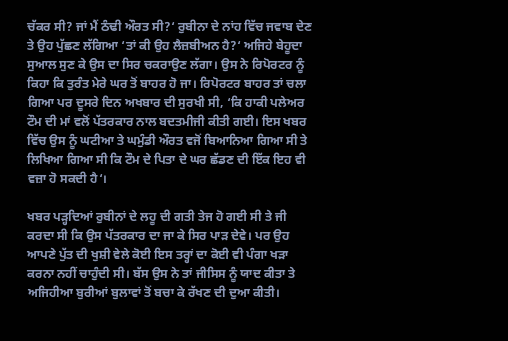ਚੱਕਰ ਸੀ? ਜਾਂ ਮੈਂ ਠੰਢੀ ਔਰਤ ਸੀ?‘ ਰੁਬੀਨਾ ਦੇ ਨਾਂਹ ਵਿੱਚ ਜਵਾਬ ਦੇਣ ਤੇ ਉਹ ਪੁੱਛਣ ਲੱਗਿਆ ‘ਤਾਂ ਕੀ ਉਹ ਲੈਜ਼ਬੀਅਨ ਹੈ?‘ ਅਜਿਹੇ ਬੇਹੂਦਾ ਸੁਆਲ ਸੁਣ ਕੇ ਉਸ ਦਾ ਸਿਰ ਚਕਰਾਉਣ ਲੱਗਾ। ਉਸ ਨੇ ਰਿਪੋਰਟਰ ਨੂੰ ਕਿਹਾ ਕਿ ਤੁਰੰਤ ਮੇਰੇ ਘਰ ਤੋਂ ਬਾਹਰ ਹੋ ਜਾ। ਰਿਪੋਰਟਰ ਬਾਹਰ ਤਾਂ ਚਲਾ ਗਿਆ ਪਰ ਦੂਸਰੇ ਦਿਨ ਅਖਬਾਰ ਦੀ ਸੁਰਖੀ ਸੀ, ‘ਕਿ ਹਾਕੀ ਪਲੇਅਰ ਟੌਮ ਦੀ ਮਾਂ ਵਲੋਂ ਪੱਤਰਕਾਰ ਨਾਲ ਬਦਤਮੀਜੀ ਕੀਤੀ ਗਈ। ਇਸ ਖਬਰ ਵਿੱਚ ਉਸ ਨੂੰ ਘਟੀਆ ਤੇ ਘਮੁੰਡੀ ਔਰਤ ਵਜੋਂ ਬਿਆਨਿਆ ਗਿਆ ਸੀ ਤੇ ਲਿਖਿਆ ਗਿਆ ਸੀ ਕਿ ਟੌਮ ਦੇ ਪਿਤਾ ਦੇ ਘਰ ਛੱਡਣ ਦੀ ਇੱਕ ਇਹ ਵੀ ਵਜ਼ਾ ਹੋ ਸਕਦੀ ਹੈ‘।

ਖਬਰ ਪੜ੍ਹਦਿਆਂ ਰੁਬੀਨਾਂ ਦੇ ਲਹੂ ਦੀ ਗਤੀ ਤੇਜ ਹੋ ਗਈ ਸੀ ਤੇ ਜੀ ਕਰਦਾ ਸੀ ਕਿ ਉਸ ਪੱਤਰਕਾਰ ਦਾ ਜਾ ਕੇ ਸਿਰ ਪਾੜ ਦੇਵੇ। ਪਰ ਉਹ ਆਪਣੇ ਪੁੱਤ ਦੀ ਖੁਸ਼ੀ ਵੇਲੇ ਕੋਈ ਇਸ ਤਰ੍ਹਾਂ ਦਾ ਕੋਈ ਵੀ ਪੰਗਾ ਖੜਾ ਕਰਨਾ ਨਹੀਂ ਚਾਹੁੰਦੀ ਸੀ। ਬੱਸ ਉਸ ਨੇ ਤਾਂ ਜੀਸਿਸ ਨੂੰ ਯਾਦ ਕੀਤਾ ਤੇ ਅਜਿਹੀਆ ਬੁਰੀਆਂ ਬੁਲਾਵਾਂ ਤੋਂ ਬਚਾ ਕੇ ਰੱਖਣ ਦੀ ਦੁਆ ਕੀਤੀ।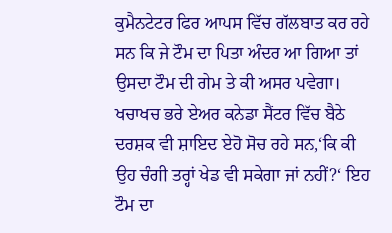ਕੁਮੈਨਟੇਟਰ ਫਿਰ ਆਪਸ ਵਿੱਚ ਗੱਲਬਾਤ ਕਰ ਰਹੇ ਸਨ ਕਿ ਜੇ ਟੌਮ ਦਾ ਪਿਤਾ ਅੰਦਰ ਆ ਗਿਆ ਤਾਂ ਉਸਦਾ ਟੌਮ ਦੀ ਗੇਮ ਤੇ ਕੀ ਅਸਰ ਪਵੇਗਾ। ਖਚਾਖਚ ਭਰੇ ਏਅਰ ਕਨੇਡਾ ਸੈਂਟਰ ਵਿੱਚ ਬੈਠੇ ਦਰਸ਼ਕ ਵੀ ਸ਼ਾਇਦ ਏਹੋ ਸੋਚ ਰਹੇ ਸਨ,‘ਕਿ ਕੀ ਉਹ ਚੰਗੀ ਤਰ੍ਹਾਂ ਖੇਡ ਵੀ ਸਕੇਗਾ ਜਾਂ ਨਹੀਂ?‘ ਇਹ ਟੌਮ ਦਾ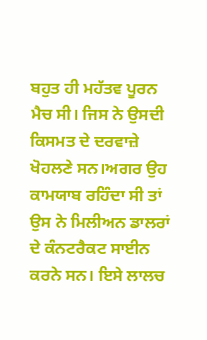ਬਹੁਤ ਹੀ ਮਹੱਤਵ ਪੂਰਨ ਮੈਚ ਸੀ। ਜਿਸ ਨੇ ਉਸਦੀ ਕਿਸਮਤ ਦੇ ਦਰਵਾਜ਼ੇ ਖੋਹਲਣੇ ਸਨ।ਅਗਰ ਉਹ ਕਾਮਯਾਬ ਰਹਿੰਦਾ ਸੀ ਤਾਂ ਉਸ ਨੇ ਮਿਲੀਅਨ ਡਾਲਰਾਂ ਦੇ ਕੰਨਟਰੈਕਟ ਸਾਈਨ ਕਰਨੇ ਸਨ। ਇਸੇ ਲਾਲਚ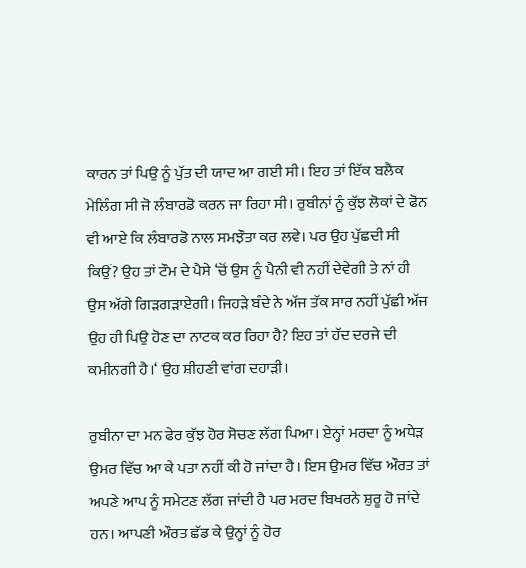ਕਾਰਨ ਤਾਂ ਪਿਉ ਨੂੰ ਪੁੱਤ ਦੀ ਯਾਦ ਆ ਗਈ ਸੀ। ਇਹ ਤਾਂ ਇੱਕ ਬਲੈਕ ਮੇਲਿੰਗ ਸੀ ਜੋ ਲੰਬਾਰਡੋ ਕਰਨ ਜਾ ਰਿਹਾ ਸੀ। ਰੁਬੀਨਾਂ ਨੂੰ ਕੁੱਝ ਲੋਕਾਂ ਦੇ ਫੋਨ ਵੀ ਆਏ ਕਿ ਲੰਬਾਰਡੋ ਨਾਲ ਸਮਝੌਤਾ ਕਰ ਲਵੇ। ਪਰ ਉਹ ਪੁੱਛਦੀ ਸੀ ਕਿਉਂ? ਉਹ ਤਾਂ ਟੌਮ ਦੇ ਪੈਸੇ ‘ਚੋਂ ਉਸ ਨੂੰ ਪੈਨੀ ਵੀ ਨਹੀਂ ਦੇਵੇਗੀ ਤੇ ਨਾਂ ਹੀ ਉਸ ਅੱਗੇ ਗਿੜਗੜਾਏਗੀ। ਜਿਹੜੇ ਬੰਦੇ ਨੇ ਅੱਜ ਤੱਕ ਸਾਰ ਨਹੀਂ ਪੁੱਛੀ ਅੱਜ ਉਹ ਹੀ ਪਿਉ ਹੋਣ ਦਾ ਨਾਟਕ ਕਰ ਰਿਹਾ ਹੈ? ਇਹ ਤਾਂ ਹੱਦ ਦਰਜੇ ਦੀ ਕਮੀਨਗੀ ਹੈ।‘ ਉਹ ਸ਼ੀਹਣੀ ਵਾਂਗ ਦਹਾੜੀ।

ਰੁਬੀਨਾ ਦਾ ਮਨ ਫੇਰ ਕੁੱਝ ਹੋਰ ਸੋਚਣ ਲੱਗ ਪਿਆ। ਏਨ੍ਹਾਂ ਮਰਦਾ ਨੂੰ ਅਧੇੜ ਉਮਰ ਵਿੱਚ ਆ ਕੇ ਪਤਾ ਨਹੀਂ ਕੀ ਹੋ ਜਾਂਦਾ ਹੈ। ਇਸ ਉਮਰ ਵਿੱਚ ਔਰਤ ਤਾਂ ਅਪਣੇ ਆਪ ਨੂੰ ਸਮੇਟਣ ਲੱਗ ਜਾਂਦੀ ਹੈ ਪਰ ਮਰਦ ਬਿਖਰਨੇ ਸ਼ੁਰੂ ਹੋ ਜਾਂਦੇ ਹਨ। ਆਪਣੀ ਔਰਤ ਛੱਡ ਕੇ ਉਨ੍ਹਾਂ ਨੂੰ ਹੋਰ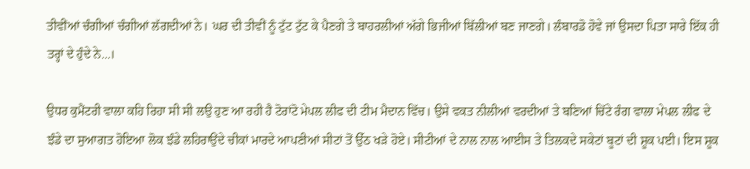ਤੀਵੀਂਆਂ ਚੰਗੀਆਂ ਚੰਗੀਆਂ ਲੱਗਦੀਆਂ ਨੇ। ਘਰ ਦੀ ਤੀਵੀਂ ਨੂੰ ਟੁੱਟ ਟੁੱਟ ਕੇ ਪੈਣਗੇ ਤੇ ਬਾਹਰਲੀਆਂ ਅੱਗੇ ਭਿਜੀਆਂ ਬਿੱਲੀਆਂ ਬਣ ਜਾਣਗੇ। ਲੰਬਾਰਡੋ ਹੋਵੇ ਜਾਂ ਉਸਦਾ ਪਿਤਾ ਸਾਰੇ ਇੱਕ ਹੀ ਤਰ੍ਹਾਂ ਦੇ ਹੁੰਦੇ ਨੇ...।

ਉਧਰ ਕੁਮੈਂਟਰੀ ਵਾਲਾ ਕਹਿ ਰਿਹਾ ਸੀ ਸੀ ਲਉ ਹੁਣ ਆ ਰਹੀ ਹੈ ਟੋਰਾਂਟੋ ਮੇਪਲ ਲੀਫ ਦੀ ਟੀਮ ਮੈਦਾਨ ਵਿੱਚ। ਉਸੇ ਵਕਤ ਨੀਲੀਆਂ ਵਰਦੀਆਂ ਤੇ ਬਣਿਆਂ ਚਿੱਟੇ ਰੰਗ ਵਾਲਾ ਮੇਪਲ ਲੀਫ ਦੇ ਝੰਡੇ ਦਾ ਸੁਆਗਤ ਹੋਇਆ ਲੋਕ ਝੰਡੇ ਲਹਿਰਾਉਂਦੇ ਚੀਕਾਂ ਮਾਰਦੇ ਆਪਣੀਆਂ ਸੀਟਾਂ ਤੋਂ ਉੱਠ ਖੜੇ ਹੋਏ। ਸੀਟੀਆਂ ਦੇ ਨਾਲ ਨਾਲ ਆਈਸ ਤੇ ਤਿਲਕਦੇ ਸਕੇਟਾਂ ਬੂਟਾਂ ਦੀ ਸ਼ੂਕ ਪਈ। ਇਸ ਸ਼ੂਕ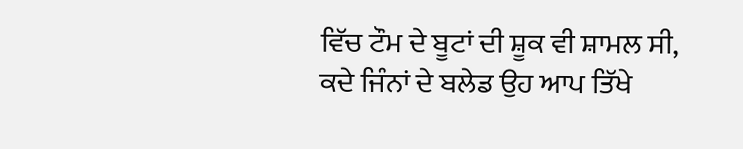ਵਿੱਚ ਟੌਮ ਦੇ ਬੂਟਾਂ ਦੀ ਸ਼ੂਕ ਵੀ ਸ਼ਾਮਲ ਸੀ, ਕਦੇ ਜਿੰਨਾਂ ਦੇ ਬਲੇਡ ਉਹ ਆਪ ਤਿੱਖੇ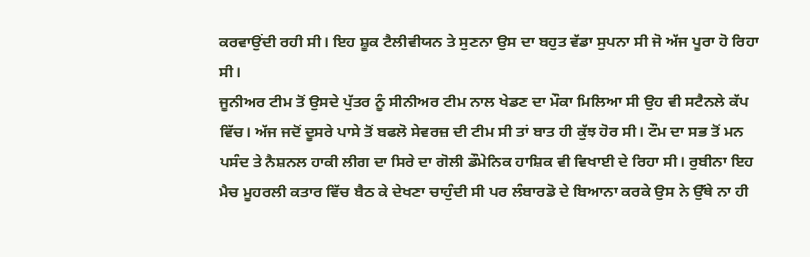ਕਰਵਾਉਂਦੀ ਰਹੀ ਸੀ। ਇਹ ਸ਼ੂਕ ਟੈਲੀਵੀਯਨ ਤੇ ਸੁਣਨਾ ਉਸ ਦਾ ਬਹੁਤ ਵੱਡਾ ਸੁਪਨਾ ਸੀ ਜੋ ਅੱਜ ਪੂਰਾ ਹੋ ਰਿਹਾ ਸੀ।
ਜੂਨੀਅਰ ਟੀਮ ਤੋਂ ਉਸਦੇ ਪੁੱਤਰ ਨੂੰ ਸੀਨੀਅਰ ਟੀਮ ਨਾਲ ਖੇਡਣ ਦਾ ਮੌਕਾ ਮਿਲਿਆ ਸੀ ਉਹ ਵੀ ਸਟੈਨਲੇ ਕੱਪ ਵਿੱਚ। ਅੱਜ ਜਦੋਂ ਦੂਸਰੇ ਪਾਸੇ ਤੋਂ ਬਫਲੋ ਸੇਵਰਜ਼ ਦੀ ਟੀਮ ਸੀ ਤਾਂ ਬਾਤ ਹੀ ਕੁੱਝ ਹੋਰ ਸੀ। ਟੌਮ ਦਾ ਸਭ ਤੋਂ ਮਨ ਪਸੰਦ ਤੇ ਨੈਸ਼ਨਲ ਹਾਕੀ ਲੀਗ ਦਾ ਸਿਰੇ ਦਾ ਗੋਲੀ ਡੌਮੇਨਿਕ ਹਾਸ਼ਿਕ ਵੀ ਵਿਖਾਈ ਦੇ ਰਿਹਾ ਸੀ। ਰੁਬੀਨਾ ਇਹ ਮੈਚ ਮੂਹਰਲੀ ਕਤਾਰ ਵਿੱਚ ਬੈਠ ਕੇ ਦੇਖਣਾ ਚਾਹੁੰਦੀ ਸੀ ਪਰ ਲੰਬਾਰਡੋ ਦੇ ਬਿਆਨਾ ਕਰਕੇ ਉਸ ਨੇ ਉੱਥੇ ਨਾ ਹੀ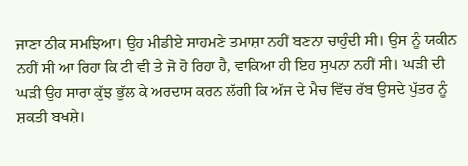ਜਾਣਾ ਠੀਕ ਸਮਝਿਆ। ਉਹ ਮੀਡੀਏ ਸਾਹਮਣੇ ਤਮਾਸ਼ਾ ਨਹੀਂ ਬਣਨਾ ਚਾਹੁੰਦੀ ਸੀ। ਉਸ ਨੂੰ ਯਕੀਨ ਨਹੀਂ ਸੀ ਆ ਰਿਹਾ ਕਿ ਟੀ ਵੀ ਤੇ ਜੋ ਹੋ ਰਿਹਾ ਹੈ, ਵਾਕਿਆ ਹੀ ਇਹ ਸੁਪਨਾ ਨਹੀਂ ਸੀ। ਘੜੀ ਦੀ ਘੜੀ ਉਹ ਸਾਰਾ ਕੁੱਝ ਭੁੱਲ ਕੇ ਅਰਦਾਸ ਕਰਨ ਲੱਗੀ ਕਿ ਅੱਜ ਦੇ ਮੈਚ ਵਿੱਚ ਰੱਬ ਉਸਦੇ ਪੁੱਤਰ ਨੂੰ ਸ਼ਕਤੀ ਬਖਸ਼ੇ।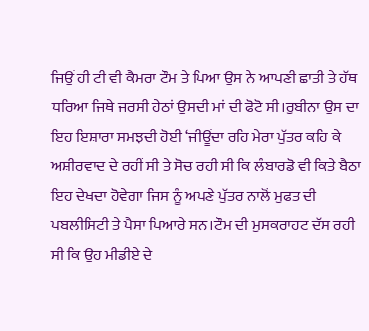ਜਿਉਂ ਹੀ ਟੀ ਵੀ ਕੈਮਰਾ ਟੌਮ ਤੇ ਪਿਆ ਉਸ ਨੇ ਆਪਣੀ ਛਾਤੀ ਤੇ ਹੱਥ ਧਰਿਆ ਜਿਥੇ ਜਰਸੀ ਹੇਠਾਂ ਉਸਦੀ ਮਾਂ ਦੀ ਫੋਟੋ ਸੀ।ਰੁਬੀਨਾ ਉਸ ਦਾ ਇਹ ਇਸ਼ਾਰਾ ਸਮਝਦੀ ਹੋਈ ‘ਜੀਊਂਦਾ ਰਹਿ ਮੇਰਾ ਪੁੱਤਰ ਕਹਿ ਕੇ ਅਸ਼ੀਰਵਾਦ ਦੇ ਰਹੀਂ ਸੀ ਤੇ ਸੋਚ ਰਹੀ ਸੀ ਕਿ ਲੰਬਾਰਡੋ ਵੀ ਕਿਤੇ ਬੈਠਾ ਇਹ ਦੇਖਦਾ ਹੋਵੇਗਾ ਜਿਸ ਨੂੰ ਅਪਣੇ ਪੁੱਤਰ ਨਾਲੋਂ ਮੁਫਤ ਦੀ ਪਬਲੀਸਿਟੀ ਤੇ ਪੈਸਾ ਪਿਆਰੇ ਸਨ।ਟੌਮ ਦੀ ਮੁਸਕਰਾਹਟ ਦੱਸ ਰਹੀ ਸੀ ਕਿ ਉਹ ਮੀਡੀਏ ਦੇ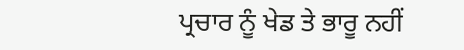ਪ੍ਰਚਾਰ ਨੂੰ ਖੇਡ ਤੇ ਭਾਰੂ ਨਹੀਂ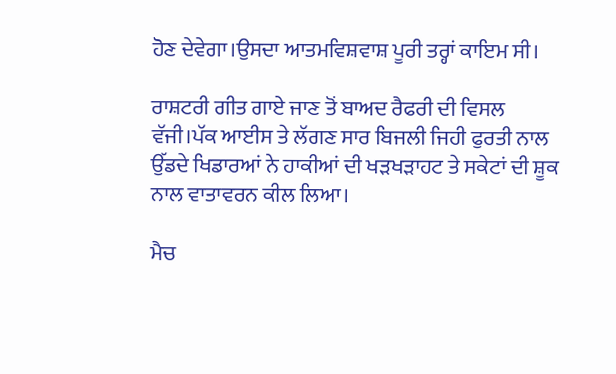ਹੋਣ ਦੇਵੇਗਾ।ਉਸਦਾ ਆਤਮਵਿਸ਼ਵਾਸ਼ ਪੂਰੀ ਤਰ੍ਹਾਂ ਕਾਇਮ ਸੀ।

ਰਾਸ਼ਟਰੀ ਗੀਤ ਗਾਏ ਜਾਣ ਤੋਂ ਬਾਅਦ ਰੈਫਰੀ ਦੀ ਵਿਸਲ ਵੱਜੀ।ਪੱਕ ਆਈਸ ਤੇ ਲੱਗਣ ਸਾਰ ਬਿਜਲੀ ਜਿਹੀ ਫੁਰਤੀ ਨਾਲ ਉੱਡਦੇ ਖਿਡਾਰਆਂ ਨੇ ਹਾਕੀਆਂ ਦੀ ਖੜਖੜਾਹਟ ਤੇ ਸਕੇਟਾਂ ਦੀ ਸ਼ੂਕ ਨਾਲ ਵਾਤਾਵਰਨ ਕੀਲ ਲਿਆ।

ਮੈਚ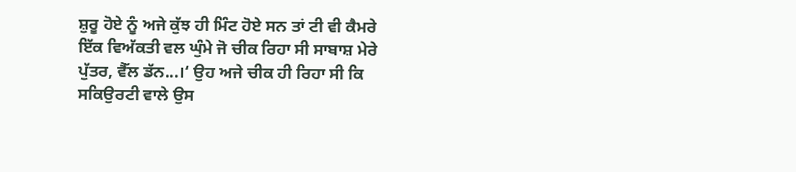ਸ਼ੁਰੂ ਹੋਏ ਨੂੰ ਅਜੇ ਕੁੱਝ ਹੀ ਮਿੰਟ ਹੋਏ ਸਨ ਤਾਂ ਟੀ ਵੀ ਕੈਮਰੇ ਇੱਕ ਵਿਅੱਕਤੀ ਵਲ ਘੁੰਮੇ ਜੋ ਚੀਕ ਰਿਹਾ ਸੀ ਸਾਬਾਸ਼ ਮੇਰੇ ਪੁੱਤਰ, ਵੈੱਲ ਡੱਨ...।‘ ਉਹ ਅਜੇ ਚੀਕ ਹੀ ਰਿਹਾ ਸੀ ਕਿ ਸਕਿਉਰਟੀ ਵਾਲੇ ਉਸ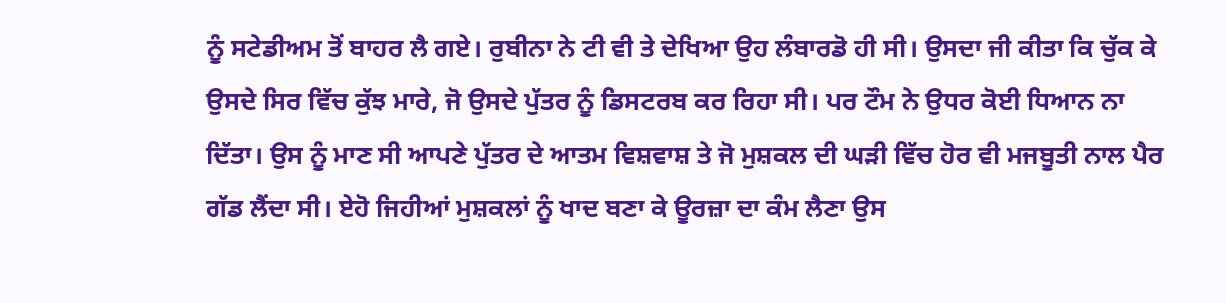ਨੂੰ ਸਟੇਡੀਅਮ ਤੋਂ ਬਾਹਰ ਲੈ ਗਏ। ਰੁਬੀਨਾ ਨੇ ਟੀ ਵੀ ਤੇ ਦੇਖਿਆ ਉਹ ਲੰਬਾਰਡੋ ਹੀ ਸੀ। ਉਸਦਾ ਜੀ ਕੀਤਾ ਕਿ ਚੁੱਕ ਕੇ ਉਸਦੇ ਸਿਰ ਵਿੱਚ ਕੁੱਝ ਮਾਰੇ, ਜੋ ਉਸਦੇ ਪੁੱਤਰ ਨੂੰ ਡਿਸਟਰਬ ਕਰ ਰਿਹਾ ਸੀ। ਪਰ ਟੌਮ ਨੇ ਉਧਰ ਕੋਈ ਧਿਆਨ ਨਾ ਦਿੱਤਾ। ਉਸ ਨੂੰ ਮਾਣ ਸੀ ਆਪਣੇ ਪੁੱਤਰ ਦੇ ਆਤਮ ਵਿਸ਼ਵਾਸ਼ ਤੇ ਜੋ ਮੁਸ਼ਕਲ ਦੀ ਘੜੀ ਵਿੱਚ ਹੋਰ ਵੀ ਮਜਬੂਤੀ ਨਾਲ ਪੈਰ ਗੱਡ ਲੈਂਦਾ ਸੀ। ਏਹੋ ਜਿਹੀਆਂ ਮੁਸ਼ਕਲਾਂ ਨੂੰ ਖਾਦ ਬਣਾ ਕੇ ਊਰਜ਼ਾ ਦਾ ਕੰਮ ਲੈਣਾ ਉਸ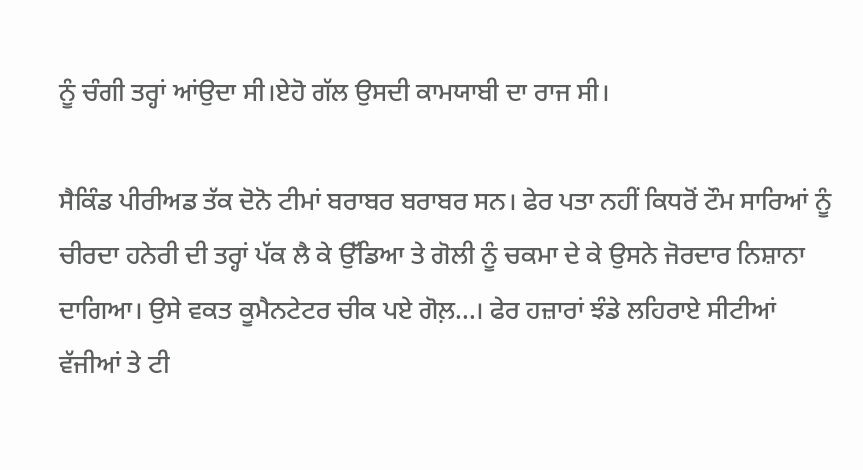ਨੂੰ ਚੰਗੀ ਤਰ੍ਹਾਂ ਆਂਉਦਾ ਸੀ।ਏਹੋ ਗੱਲ ਉਸਦੀ ਕਾਮਯਾਬੀ ਦਾ ਰਾਜ ਸੀ।

ਸੈਕਿੰਡ ਪੀਰੀਅਡ ਤੱਕ ਦੋਨੋ ਟੀਮਾਂ ਬਰਾਬਰ ਬਰਾਬਰ ਸਨ। ਫੇਰ ਪਤਾ ਨਹੀਂ ਕਿਧਰੋਂ ਟੌਮ ਸਾਰਿਆਂ ਨੂੰ ਚੀਰਦਾ ਹਨੇਰੀ ਦੀ ਤਰ੍ਹਾਂ ਪੱਕ ਲੈ ਕੇ ਉੱਡਿਆ ਤੇ ਗੋਲੀ ਨੂੰ ਚਕਮਾ ਦੇ ਕੇ ਉਸਨੇ ਜੋਰਦਾਰ ਨਿਸ਼ਾਨਾ ਦਾਗਿਆ। ਉਸੇ ਵਕਤ ਕੂਮੈਨਟੇਟਰ ਚੀਕ ਪਏ ਗੋਲ਼...। ਫੇਰ ਹਜ਼ਾਰਾਂ ਝੰਡੇ ਲਹਿਰਾਏ ਸੀਟੀਆਂ ਵੱਜੀਆਂ ਤੇ ਟੀ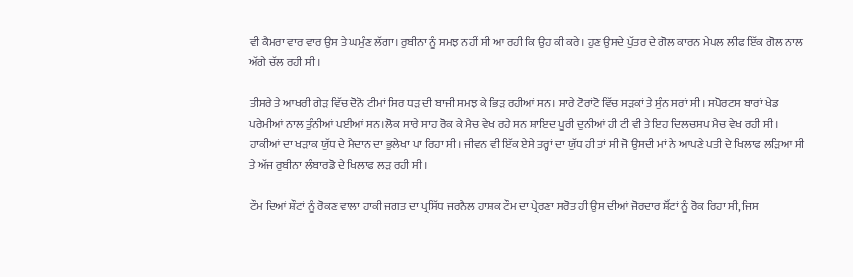ਵੀ ਕੈਮਰਾ ਵਾਰ ਵਾਰ ਉਸ ਤੇ ਘਮੁੰਣ ਲੱਗਾ। ਰੁਬੀਨਾ ਨੂੰ ਸਮਝ ਨਹੀਂ ਸੀ ਆ ਰਹੀ ਕਿ ਉਹ ਕੀ ਕਰੇ। ਹੁਣ ਉਸਦੇ ਪੁੱਤਰ ਦੇ ਗੋਲ ਕਾਰਨ ਮੇਪਲ ਲੀਫ ਇੱਕ ਗੋਲ ਨਾਲ ਅੱਗੇ ਚੱਲ ਰਹੀ ਸੀ।

ਤੀਸਰੇ ਤੇ ਆਖਰੀ ਗੇੜ ਵਿੱਚ ਦੋਨੋ ਟੀਮਾਂ ਸਿਰ ਧੜ ਦੀ ਬਾਜੀ ਸਮਝ ਕੇ ਭਿੜ ਰਹੀਆਂ ਸਨ। ਸਾਰੇ ਟੋਰਾਂਟੋ ਵਿੱਚ ਸੜਕਾਂ ਤੇ ਸੁੰਨ ਸਰਾਂ ਸੀ। ਸਪੋਰਟਸ ਬਾਰਾਂ ਖੇਡ ਪਰੇਮੀਆਂ ਨਾਲ ਤੁੰਨੀਆਂ ਪਈਆਂ ਸਨ।ਲੋਕ ਸਾਰੇ ਸਾਹ ਰੋਕ ਕੇ ਮੈਚ ਵੇਖ ਰਹੇ ਸਨ ਸ਼ਾਇਦ ਪੂਰੀ ਦੁਨੀਆਂ ਹੀ ਟੀ ਵੀ ਤੇ ਇਹ ਦਿਲਚਸਪ ਮੈਚ ਵੇਖ ਰਹੀ ਸੀ। ਹਾਕੀਆਂ ਦਾ ਖੜਾਕ ਯੁੱਧ ਦੇ ਮੈਦਾਨ ਦਾ ਭੁਲੇਖਾ ਪਾ ਰਿਹਾ ਸੀ। ਜੀਵਨ ਵੀ ਇੱਕ ਏਸੇ ਤਰ੍ਹਾਂ ਦਾ ਯੁੱਧ ਹੀ ਤਾਂ ਸੀ ਜੋ ਉਸਦੀ ਮਾਂ ਨੇ ਆਪਣੇ ਪਤੀ ਦੇ ਖਿਲਾਫ ਲੜਿਆ ਸੀ ਤੇ ਅੱਜ ਰੁਬੀਨਾ ਲੰਬਾਰਡੋ ਦੇ ਖਿਲਾਫ ਲੜ ਰਹੀ ਸੀ।

ਟੌਮ ਦਿਆਂ ਸ਼ੌਟਾਂ ਨੂੰ ਰੋਕਣ ਵਾਲਾ ਹਾਕੀ ਜਗਤ ਦਾ ਪ੍ਰਸਿੱਧ ਜਰਨੈਲ ਹਾਸ਼ਕ ਟੌਮ ਦਾ ਪ੍ਰੇਰਣਾ ਸਰੋਤ ਹੀ ਉਸ ਦੀਆਂ ਜੋਰਦਾਰ ਸ਼ੌੱਟਾਂ ਨੂੰ ਰੋਕ ਰਿਹਾ ਸੀ, ਜਿਸ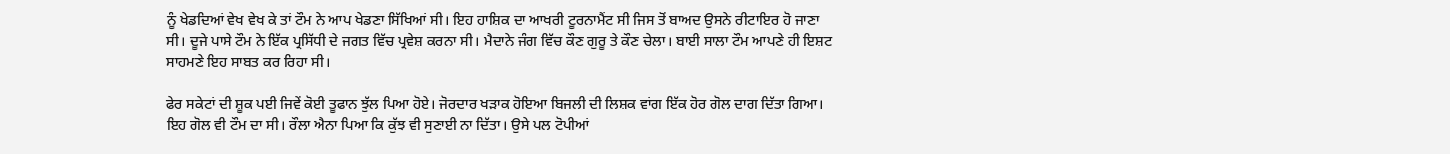ਨੂੰ ਖੇਡਦਿਆਂ ਵੇਖ ਵੇਖ ਕੇ ਤਾਂ ਟੌਮ ਨੇ ਆਪ ਖੇਡਣਾ ਸਿੱਖਿਆਂ ਸੀ। ਇਹ ਹਾਸ਼ਿਕ ਦਾ ਆਖਰੀ ਟੂਰਨਾਮੈਂਟ ਸੀ ਜਿਸ ਤੋਂ ਬਾਅਦ ਉਸਨੇ ਰੀਟਾਇਰ ਹੋ ਜਾਣਾ ਸੀ। ਦੂਜੇ ਪਾਸੇ ਟੌਮ ਨੇ ਇੱਕ ਪ੍ਰਸਿੱਧੀ ਦੇ ਜਗਤ ਵਿੱਚ ਪ੍ਰਵੇਸ਼ ਕਰਨਾ ਸੀ। ਮੈਦਾਨੇ ਜੰਗ ਵਿੱਚ ਕੌਣ ਗੁਰੂ ਤੇ ਕੌਣ ਚੇਲਾ। ਬਾਈ ਸਾਲਾ ਟੌਮ ਆਪਣੇ ਹੀ ਇਸ਼ਟ ਸਾਹਮਣੇ ਇਹ ਸਾਬਤ ਕਰ ਰਿਹਾ ਸੀ।

ਫੇਰ ਸਕੇਟਾਂ ਦੀ ਸ਼ੂਕ ਪਈ ਜਿਵੇਂ ਕੋਈ ਤੂਫਾਨ ਝੁੱਲ ਪਿਆ ਹੋਏ। ਜੋਰਦਾਰ ਖੜਾਕ ਹੋਇਆ ਬਿਜਲੀ ਦੀ ਲਿਸ਼ਕ ਵਾਂਗ ਇੱਕ ਹੋਰ ਗੋਲ ਦਾਗ ਦਿੱਤਾ ਗਿਆ। ਇਹ ਗੋਲ ਵੀ ਟੌਮ ਦਾ ਸੀ। ਰੌਲਾ ਐਨਾ ਪਿਆ ਕਿ ਕੁੱਝ ਵੀ ਸੁਣਾਈ ਨਾ ਦਿੱਤਾ। ਉਸੇ ਪਲ ਟੋਪੀਆਂ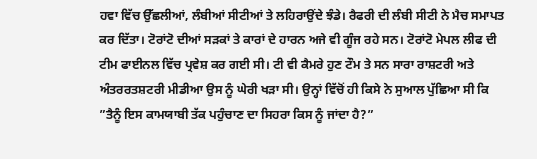ਹਵਾ ਵਿੱਚ ਉੱਛਲੀਆਂ, ਲੰਬੀਆਂ ਸੀਟੀਆਂ ਤੇ ਲਹਿਰਾਉਂਦੇ ਝੰਡੇ। ਰੈਫਰੀ ਦੀ ਲੰਬੀ ਸੀਟੀ ਨੇ ਮੈਚ ਸਮਾਪਤ ਕਰ ਦਿੱਤਾ। ਟੋਰਾਂਟੋ ਦੀਆਂ ਸੜਕਾਂ ਤੇ ਕਾਰਾਂ ਦੇ ਹਾਰਨ ਅਜੇ ਵੀ ਗੂੰਜ ਰਹੇ ਸਨ। ਟੋਰਾਂਟੋ ਮੇਪਲ ਲੀਫ ਦੀ ਟੀਮ ਫਾਈਨਲ ਵਿੱਚ ਪ੍ਰਵੇਸ਼ ਕਰ ਗਈ ਸੀ। ਟੀ ਵੀ ਕੈਮਰੇ ਹੁਣ ਟੌਮ ਤੇ ਸਨ ਸਾਰਾ ਰਾਸ਼ਟਰੀ ਅਤੇ ਅੰਤਰਰਤਸ਼ਟਰੀ ਮੀਡੀਆ ਉਸ ਨੂੰ ਘੇਰੀ ਖੜਾ ਸੀ। ਉਨ੍ਹਾਂ ਵਿੱਚੋਂ ਹੀ ਕਿਸੇ ਨੇ ਸੁਆਲ ਪੁੱਛਿਆ ਸੀ ਕਿ ”ਤੈਨੂੰ ਇਸ ਕਾਮਯਾਬੀ ਤੱਕ ਪਹੁੰਚਾਣ ਦਾ ਸਿਹਰਾ ਕਿਸ ਨੂੰ ਜਾਂਦਾ ਹੈ?”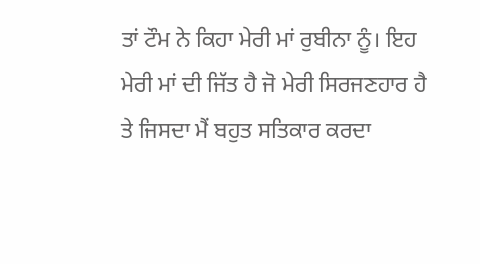ਤਾਂ ਟੌਮ ਨੇ ਕਿਹਾ ਮੇਰੀ ਮਾਂ ਰੁਬੀਨਾ ਨੂੰ। ਇਹ ਮੇਰੀ ਮਾਂ ਦੀ ਜਿੱਤ ਹੈ ਜੋ ਮੇਰੀ ਸਿਰਜਣਹਾਰ ਹੈ ਤੇ ਜਿਸਦਾ ਮੈਂ ਬਹੁਤ ਸਤਿਕਾਰ ਕਰਦਾ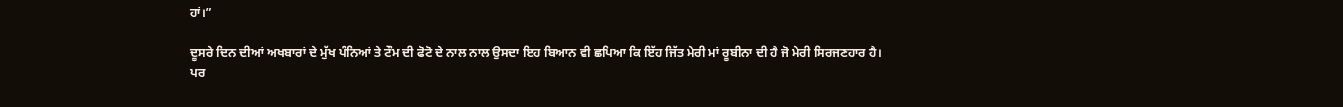ਹਾਂ।”

ਦੂਸਰੇ ਦਿਨ ਦੀਆਂ ਅਖਬਾਰਾਂ ਦੇ ਮੁੱਖ ਪੰਨਿਆਂ ਤੇ ਟੌਮ ਦੀ ਫੋਟੋ ਦੇ ਨਾਲ ਨਾਲ ਉਸਦਾ ਇਹ ਬਿਆਨ ਵੀ ਛਪਿਆ ਕਿ ਇੱਹ ਜਿੱਤ ਮੇਰੀ ਮਾਂ ਰੂਬੀਨਾ ਦੀ ਹੈ ਜੋ ਮੇਰੀ ਸਿਰਜਣਹਾਰ ਹੈ।
ਪਰ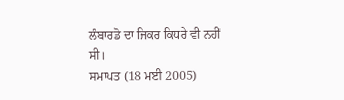ਲੰਬਾਰਡੋ ਦਾ ਜਿਕਰ ਕਿਧਰੇ ਵੀ ਨਹੀਂ ਸੀ।
ਸਮਾਪਤ (18 ਮਈ 2005)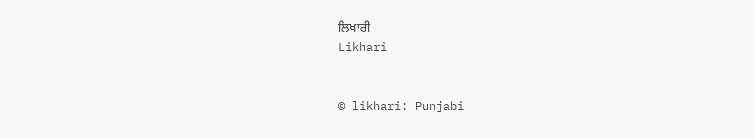ਲਿਖਾਰੀ
Likhari


© likhari: Punjabi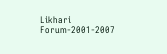Likhari Forum-2001-2007